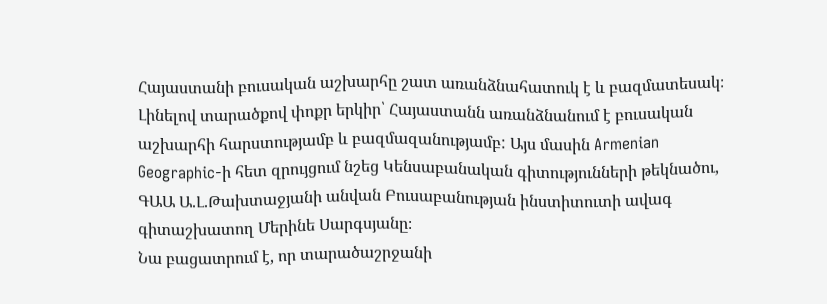Հայաստանի բուսական աշխարհը շատ առանձնահատուկ է և բազմատեսակ։ Լինելով տարածքով փոքր երկիր՝ Հայաստանն առանձնանում է բուսական աշխարհի հարստությամբ և բազմազանությամբ: Այս մասին Armenian Geographic-ի հետ զրույցում նշեց Կենսաբանական գիտությունների թեկնածու, ԳԱԱ Ա.Լ.Թախտաջյանի անվան Բուսաբանության ինստիտուտի ավագ գիտաշխատող Մերինե Սարգսյանը։
Նա բացատրում է, որ տարածաշրջանի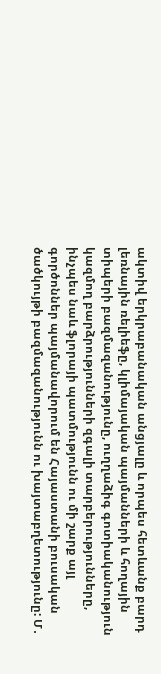ակտիվ երկրաբանական անցյալը և որպես հետևանք բարդ լեռնային ռելիեֆը, կլիմայական պայմանների և հողային տիպերի բազմազանությունը, ուղղաձիգ գոտիականություն կազմող բարձրությունների զգալի տարբերությունները, ինչպես նաև ֆլորայի պատմությունն ու մի շարք այլ գործոններ պայմանավորում են Հայաստանի բուսական ծածկույթի բազմազանությունն ու խայտաբղետությունը: Մ․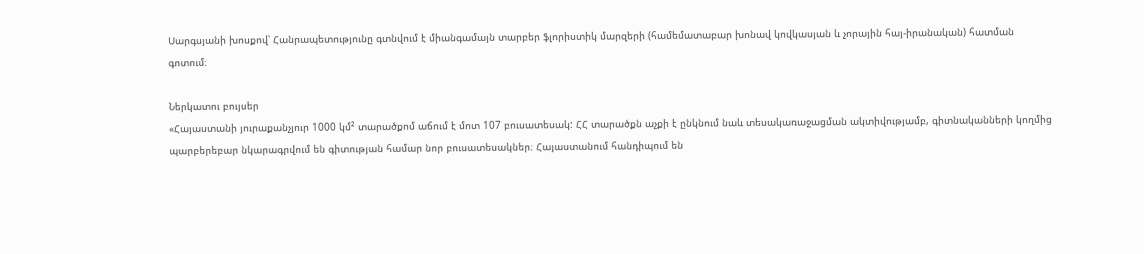Սարգսյանի խոսքով՝ Հանրապետությունը գտնվում է միանգամայն տարբեր ֆլորիստիկ մարզերի (համեմատաբար խոնավ կովկասյան և չորային հայ-իրանական) հատման գոտում։

Ներկատու բույսեր
«Հայաստանի յուրաքանչյուր 1000 կմ² տարածքոմ աճում է մոտ 107 բուսատեսակ: ՀՀ տարածքն աչքի է ընկնում նաև տեսակառաջացման ակտիվությամբ, գիտնականների կողմից պարբերեբար նկարագրվում են գիտության համար նոր բուսատեսակներ։ Հայաստանում հանդիպում են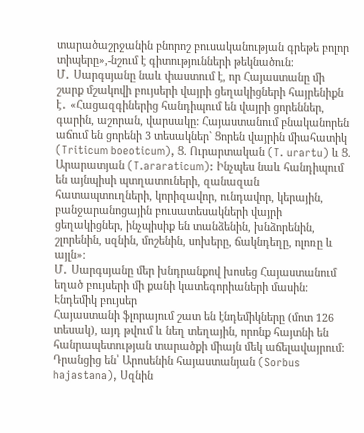տարածաշրջանին բնորոշ բուսականության գրեթե բոլոր տիպերը»,-նշում է գիտությունների թեկնածուն։
Մ․ Սարգսյանը նաև փաստում է, որ Հայաստանը մի շարք մշակովի բույսերի վայրի ցեղակիցների հայրենիքն է․ «Հացազգիներից հանդիպում են վայրի ցորեններ, գարին, աշորան, վարսակը: Հայաստանում բնականորեն աճում են ցորենի 3 տեսակներ` Ցորեն վայրին միահատիկ (Triticum boeoticum), Ց. Ուրարտական (T. urartu) և Ց. Արարատյան (T.araraticum): Ինչպես նաև հանդիպում են այնպիսի պտղատուների, զանազան հատապտուղների, կորիզավոր, ունդավոր, կերային, բանջարանոցային բուսատեսակների վայրի ցեղակիցներ, ինչպիսիք են տանձենին, խնձորենին, շլորենին, սզնին, մոշենին, սոխերը, ճակնդեղը, ոլոռը և այլն»:
Մ․ Սարգսյանը մեր խնդրանքով խոսեց Հայաստանում եղած բույսերի մի քանի կատեգորիաների մասին։
Էնդեմիկ բույսեր
Հայաստանի ֆլորայում շատ են էնդեմիկները (մոտ 126 տեսակ), այդ թվում և նեղ տեղային, որոնք հայտնի են հանրապետության տարածքի միայն մեկ աճելավայրում:
Դրանցից են՝ Արոսենին հայաստանյան (Sorbus hajastana), Սզնին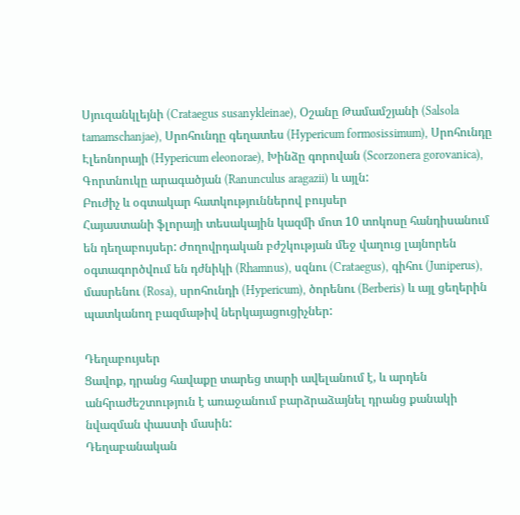Սյուզանկլեյնի (Crataegus susanykleinae), Օշանը Թամամշյանի (Salsola tamamschanjae), Սրոհունդը գեղատես (Hypericum formosissimum), Սրոհունդը Էլեոնորայի (Hypericum eleonorae), Խինձը գորովան (Scorzonera gorovanica), Գորտնուկը արագածյան (Ranunculus aragazii) և այլն:
Բուժիչ և օգտակար հատկություններով բույսեր
Հայաստանի ֆլորայի տեսակային կազմի մոտ 10 տոկոսը հանդիսանում են դեղաբույսեր: Ժողովրդական բժշկության մեջ վաղուց լայնորեն օգտագործվում են դժնիկի (Rhamnus), սզնու (Crataegus), գիհու (Juniperus), մասրենու (Rosa), սրոհունդի (Hypericum), ծորենու (Berberis) և այլ ցեղերին պատկանող բազմաթիվ ներկայացուցիչներ:

Դեղաբույսեր
Ցավոք, դրանց հավաքը տարեց տարի ավելանում է, և արդեն անհրաժեշտություն է առաջանում բարձրաձայնել դրանց քանակի նվազման փաստի մասին:
Դեղաբանական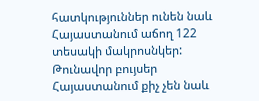հատկություններ ունեն նաև Հայաստանում աճող 122 տեսակի մակրոսնկեր:
Թունավոր բույսեր
Հայաստանում քիչ չեն նաև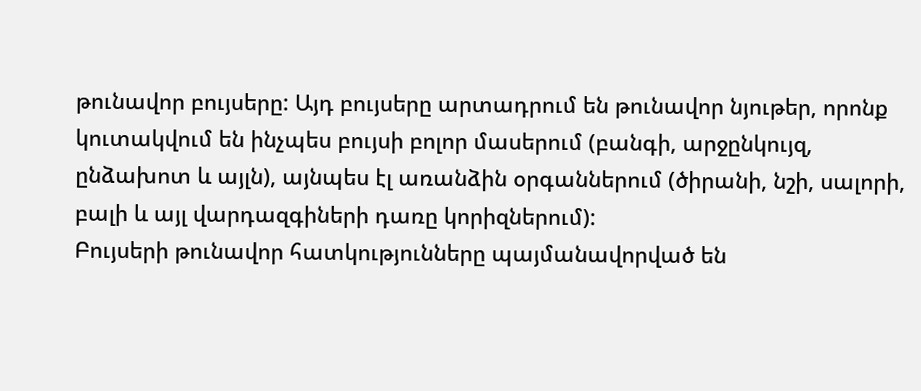թունավոր բույսերը: Այդ բույսերը արտադրում են թունավոր նյութեր, որոնք կուտակվում են ինչպես բույսի բոլոր մասերում (բանգի, արջընկույզ, ընձախոտ և այլն), այնպես էլ առանձին օրգաններում (ծիրանի, նշի, սալորի, բալի և այլ վարդազգիների դառը կորիզներում):
Բույսերի թունավոր հատկությունները պայմանավորված են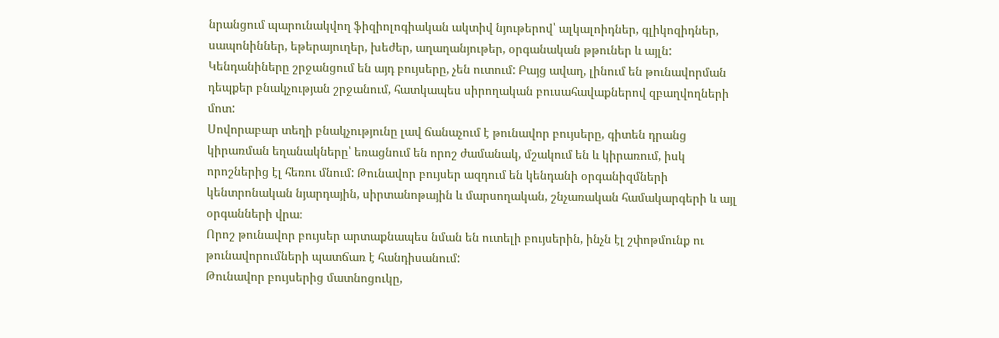նրանցում պարունակվող ֆիզիոլոգիական ակտիվ նյութերով՝ ալկալոիդներ, գլիկոզիդներ, սապոնիններ, եթերայուղեր, խեժեր, աղաղանյութեր, օրգանական թթուներ և այլն:
Կենդանիները շրջանցում են այդ բույսերը, չեն ուտում: Բայց ավաղ, լինում են թունավորման դեպքեր բնակչության շրջանում, հատկապես սիրողական բուսահավաքներով զբաղվողների մոտ:
Սովորաբար տեղի բնակչությունը լավ ճանաչում է թունավոր բույսերը, գիտեն դրանց կիրառման եղանակները՝ եռացնում են որոշ ժամանակ, մշակում են և կիրառում, իսկ որոշներից էլ հեռու մնում: Թունավոր բույսեր ազդում են կենդանի օրգանիզմների կենտրոնական նյարդային, սիրտանոթային և մարսողական, շնչառական համակարգերի և այլ օրգանների վրա։
Որոշ թունավոր բույսեր արտաքնապես նման են ուտելի բույսերին, ինչն էլ շփոթմունք ու թունավորումների պատճառ է հանդիսանում:
Թունավոր բույսերից մատնոցուկը,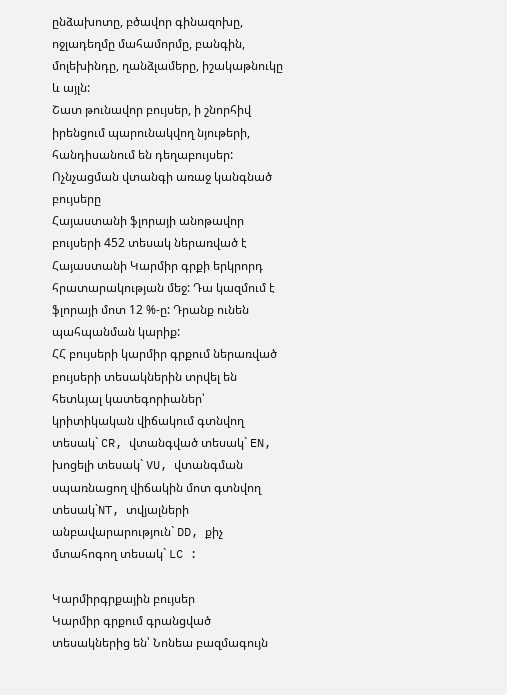ընձախոտը, բծավոր գինազոխը, ոջլադեղմը մահամորմը, բանգին, մոլեխինդը, ղանձլամերը, իշակաթնուկը և այլն:
Շատ թունավոր բույսեր, ի շնորհիվ իրենցում պարունակվող նյութերի, հանդիսանում են դեղաբույսեր:
Ոչնչացման վտանգի առաջ կանգնած բույսերը
Հայաստանի ֆլորայի անոթավոր բույսերի 452 տեսակ ներառված է Հայաստանի Կարմիր գրքի երկրորդ հրատարակության մեջ: Դա կազմում է ֆլորայի մոտ 12 %-ը: Դրանք ունեն պահպանման կարիք:
ՀՀ բույսերի կարմիր գրքում ներառված բույսերի տեսակներին տրվել են հետևյալ կատեգորիաներ՝ կրիտիկական վիճակում գտնվող տեսակ` CR, վտանգված տեսակ` EN, խոցելի տեսակ` VU, վտանգման սպառնացող վիճակին մոտ գտնվող տեսակ`NT, տվյալների անբավարարություն` DD, քիչ մտահոգող տեսակ` LC :

Կարմիրգրքային բույսեր
Կարմիր գրքում գրանցված տեսակներից են՝ Նոնեա բազմագույն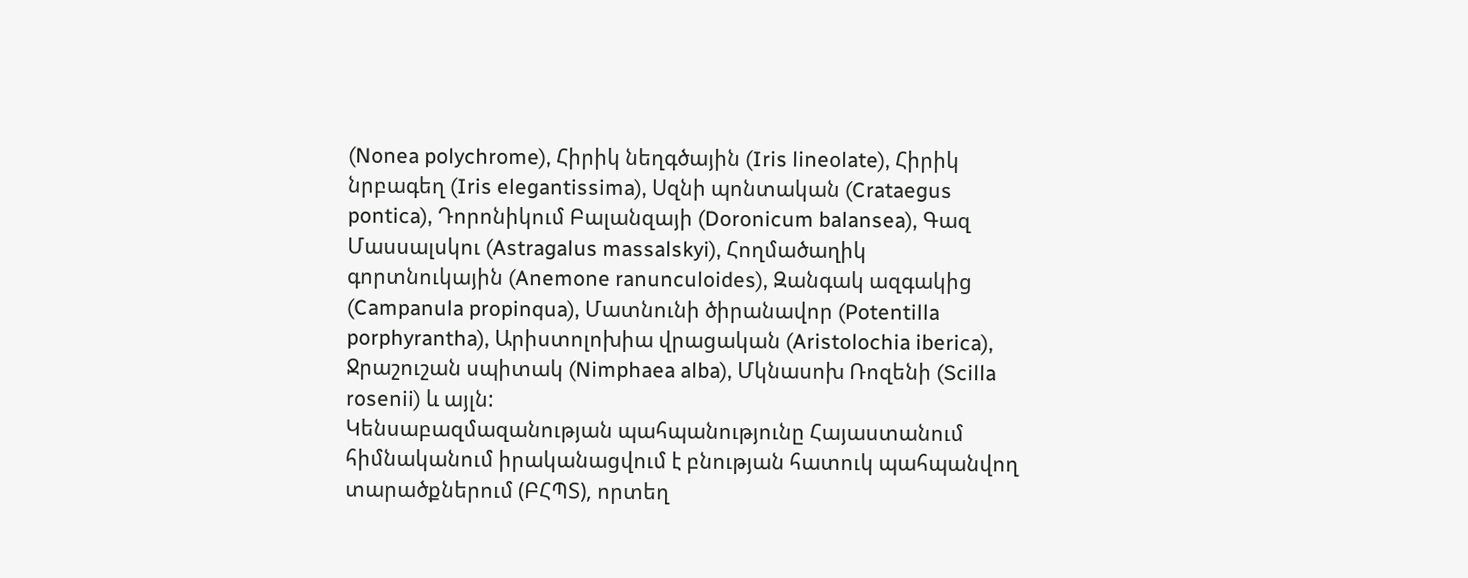(Nonea polychrome), Հիրիկ նեղգծային (Iris lineolate), Հիրիկ նրբագեղ (Iris elegantissima), Սզնի պոնտական (Crataegus pontica), Դորոնիկում Բալանզայի (Doronicum balansea), Գազ Մասսալսկու (Astragalus massalskyi), Հողմածաղիկ գորտնուկային (Anemone ranunculoides), Զանգակ ազգակից (Campanula propinqua), Մատնունի ծիրանավոր (Potentilla porphyrantha), Արիստոլոխիա վրացական (Aristolochia iberica), Ջրաշուշան սպիտակ (Nimphaea alba), Մկնասոխ Ռոզենի (Scilla rosenii) և այլն:
Կենսաբազմազանության պահպանությունը Հայաստանում հիմնականում իրականացվում է բնության հատուկ պահպանվող տարածքներում (ԲՀՊՏ), որտեղ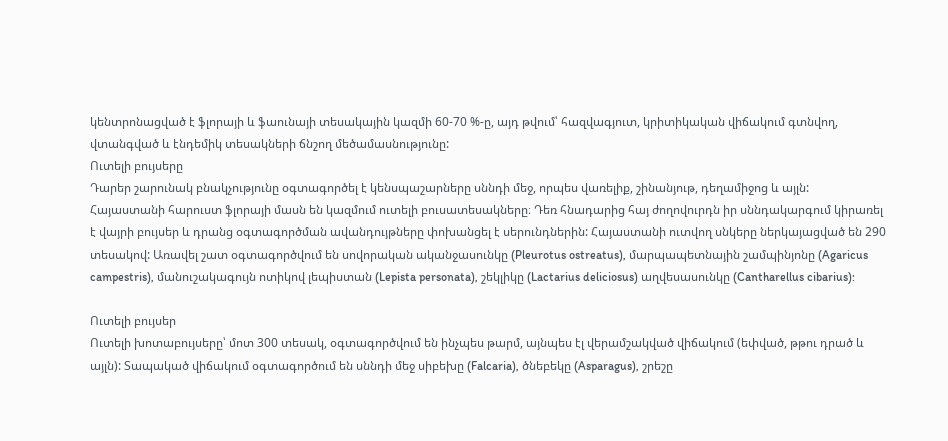կենտրոնացված է ֆլորայի և ֆաունայի տեսակային կազմի 60-70 %-ը, այդ թվում՝ հազվագյուտ, կրիտիկական վիճակում գտնվող, վտանգված և էնդեմիկ տեսակների ճնշող մեծամասնությունը:
Ուտելի բույսերը
Դարեր շարունակ բնակչությունը օգտագործել է կենսպաշարները սննդի մեջ, որպես վառելիք, շինանյութ, դեղամիջոց և այլն:
Հայաստանի հարուստ ֆլորայի մասն են կազմում ուտելի բուսատեսակները։ Դեռ հնադարից հայ ժողովուրդն իր սննդակարգում կիրառել է վայրի բույսեր և դրանց օգտագործման ավանդույթները փոխանցել է սերունդներին: Հայաստանի ուտվող սնկերը ներկայացված են 290 տեսակով: Առավել շատ օգտագործվում են սովորական ականջասունկը (Pleurotus ostreatus), մարպապետնային շամպինյոնը (Agaricus campestris), մանուշակագույն ոտիկով լեպիստան (Lepista personata), շեկլիկը (Lactarius deliciosus) աղվեսասունկը (Cantharellus cibarius):

Ուտելի բույսեր
Ուտելի խոտաբույսերը՝ մոտ 300 տեսակ, օգտագործվում են ինչպես թարմ, այնպես էլ վերամշակված վիճակում (եփված, թթու դրած և այլն): Տապակած վիճակում օգտագործում են սննդի մեջ սիբեխը (Falcaria), ծնեբեկը (Asparagus), շրեշը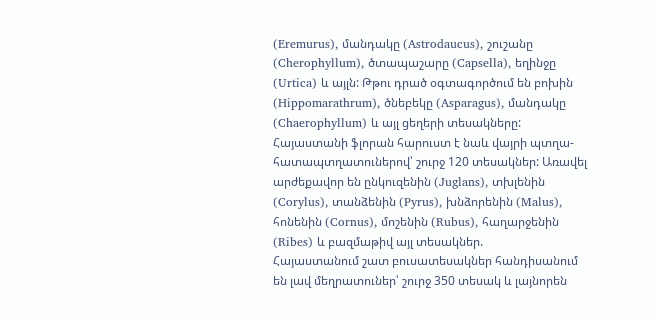(Eremurus), մանդակը (Astrodaucus), շուշանը (Cherophyllum), ծտապաշարը (Capsella), եղինջը (Urtica) և այլն: Թթու դրած օգտագործում են բոխին (Hippomarathrum), ծնեբեկը (Asparagus), մանդակը (Chaerophyllum) և այլ ցեղերի տեսակները:
Հայաստանի ֆլորան հարուստ է նաև վայրի պտղա-հատապտղատուներով՝ շուրջ 120 տեսակներ: Առավել արժեքավոր են ընկուզենին (Juglans), տխլենին (Corylus), տանձենին (Pyrus), խնձորենին (Malus), հոնենին (Cornus), մոշենին (Rubus), հաղարջենին (Ribes) և բազմաթիվ այլ տեսակներ.
Հայաստանում շատ բուսատեսակներ հանդիսանում են լավ մեղրատուներ՝ շուրջ 350 տեսակ և լայնորեն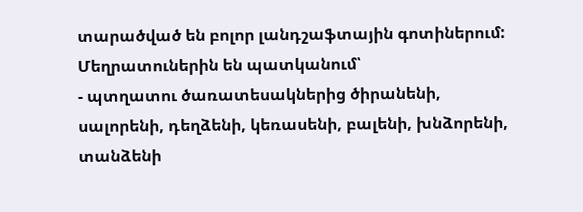տարածված են բոլոր լանդշաֆտային գոտիներում: Մեղրատուներին են պատկանում՝
- պտղատու ծառատեսակներից ծիրանենի, սալորենի, դեղձենի, կեռասենի, բալենի, խնձորենի, տանձենի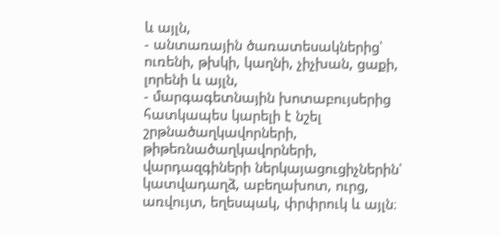և այլն,
- անտառային ծառատեսակներից՝ ուռենի, թխկի, կաղնի, չիչխան, ցաքի, լորենի և այլն,
- մարգագետնային խոտաբույսերից հատկապես կարելի է նշել շրթնածաղկավորների, թիթեռնածաղկավորների, վարդազգիների ներկայացուցիչներին՝ կատվադաղձ, աբեղախոտ, ուրց, առվույտ, եղեսպակ, փրփրուկ և այլն։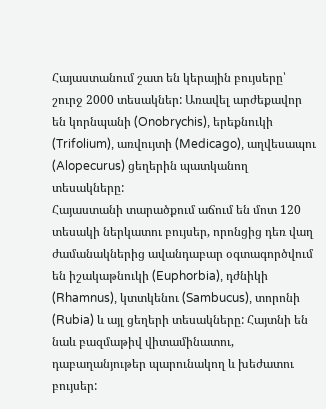Հայաստանում շատ են կերային բույսերը՝ շուրջ 2000 տեսակներ: Առավել արժեքավոր են կորնպանի (Onobrychis), երեքնուկի (Trifolium), առվույտի (Medicago), աղվեսապու (Alopecurus) ցեղերին պատկանող տեսակները:
Հայաստանի տարածքում աճում են մոտ 120 տեսակի ներկատու բույսեր, որոնցից դեռ վաղ ժամանակներից ավանդաբար օգտագործվում են իշակաթնուկի (Euphorbia), դժնիկի (Rhamnus), կտտկենու (Sambucus), տորոնի (Rubia) և այլ ցեղերի տեսակները: Հայտնի են նաև բազմաթիվ վիտամինատու, դաբաղանյութեր պարունակող և խեժատու բույսեր: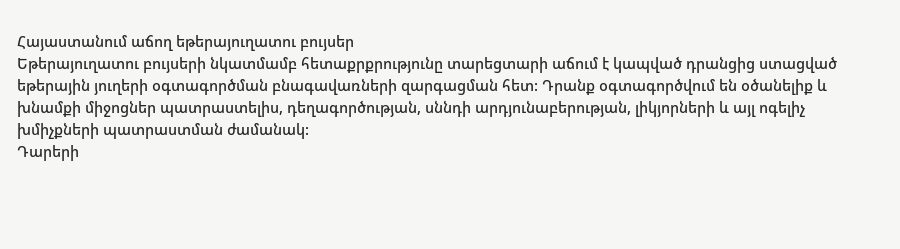Հայաստանում աճող եթերայուղատու բույսեր
Եթերայուղատու բույսերի նկատմամբ հետաքրքրությունը տարեցտարի աճում է կապված դրանցից ստացված եթերային յուղերի օգտագործման բնագավառների զարգացման հետ: Դրանք օգտագործվում են օծանելիք և խնամքի միջոցներ պատրաստելիս, դեղագործության, սննդի արդյունաբերության, լիկյորների և այլ ոգելիչ խմիչքների պատրաստման ժամանակ:
Դարերի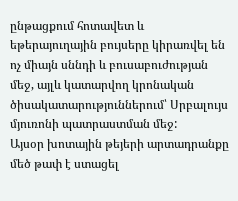ընթացքում հոտավետ և եթերայուղային բույսերը կիրառվել են ոչ միայն սննդի և բուսաբուժության մեջ, այլև կատարվող կրոնական ծիսակատարություններում՝ Սրբալույս մյուռոնի պատրաստման մեջ:
Այսօր խոտային թեյերի արտադրանքը մեծ թափ է ստացել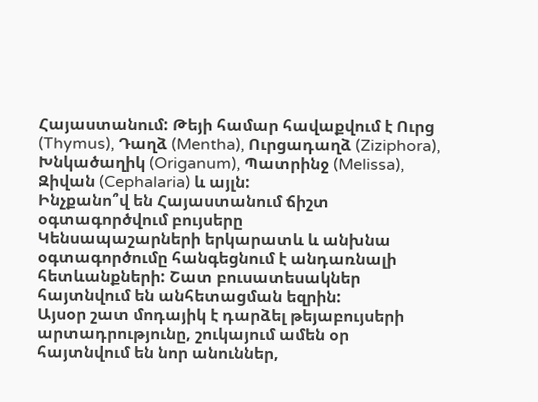Հայաստանում: Թեյի համար հավաքվում է Ուրց (Thymus), Դաղձ (Mentha), Ուրցադաղձ (Ziziphora), Խնկածաղիկ (Origanum), Պատրինջ (Melissa), Զիվան (Cephalaria) և այլն:
Ինչքանո՞վ են Հայաստանում ճիշտ օգտագործվում բույսերը
Կենսապաշարների երկարատև և անխնա օգտագործումը հանգեցնում է անդառնալի հետևանքների: Շատ բուսատեսակներ հայտնվում են անհետացման եզրին:
Այսօր շատ մոդայիկ է դարձել թեյաբույսերի արտադրությունը, շուկայում ամեն օր հայտնվում են նոր անուններ,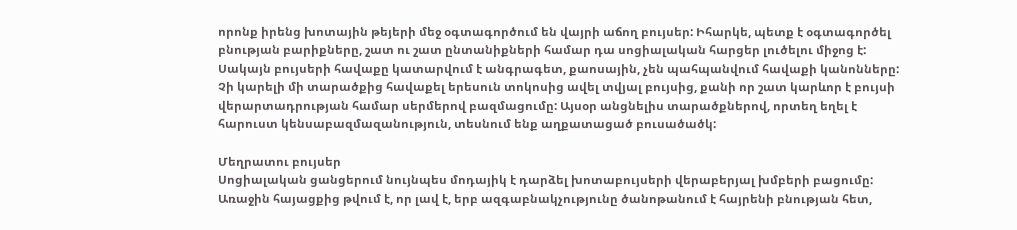որոնք իրենց խոտային թեյերի մեջ օգտագործում են վայրի աճող բույսեր: Իհարկե, պետք է օգտագործել բնության բարիքները, շատ ու շատ ընտանիքների համար դա սոցիալական հարցեր լուծելու միջոց է: Սակայն բույսերի հավաքը կատարվում է անգրագետ, քաոսային, չեն պահպանվում հավաքի կանոնները: Չի կարելի մի տարածքից հավաքել երեսուն տոկոսից ավել տվյալ բույսից, քանի որ շատ կարևոր է բույսի վերարտադրության համար սերմերով բազմացումը: Այսօր անցնելիս տարածքներով, որտեղ եղել է հարուստ կենսաբազմազանություն, տեսնում ենք աղքատացած բուսածածկ:

Մեղրատու բույսեր
Սոցիալական ցանցերում նույնպես մոդայիկ է դարձել խոտաբույսերի վերաբերյալ խմբերի բացումը: Առաջին հայացքից թվում է, որ լավ է, երբ ազգաբնակչությունը ծանոթանում է հայրենի բնության հետ,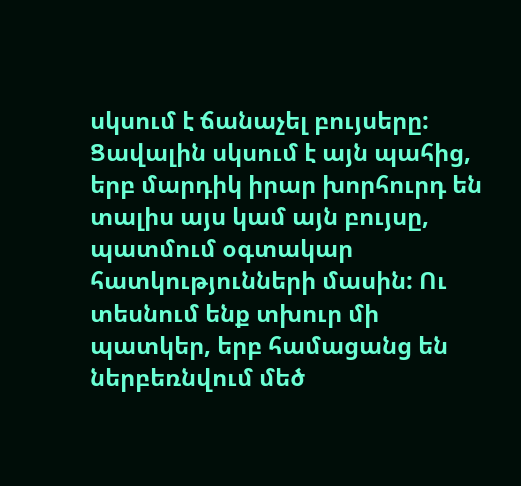սկսում է ճանաչել բույսերը: Ցավալին սկսում է այն պահից, երբ մարդիկ իրար խորհուրդ են տալիս այս կամ այն բույսը, պատմում օգտակար հատկությունների մասին: Ու տեսնում ենք տխուր մի պատկեր, երբ համացանց են ներբեռնվում մեծ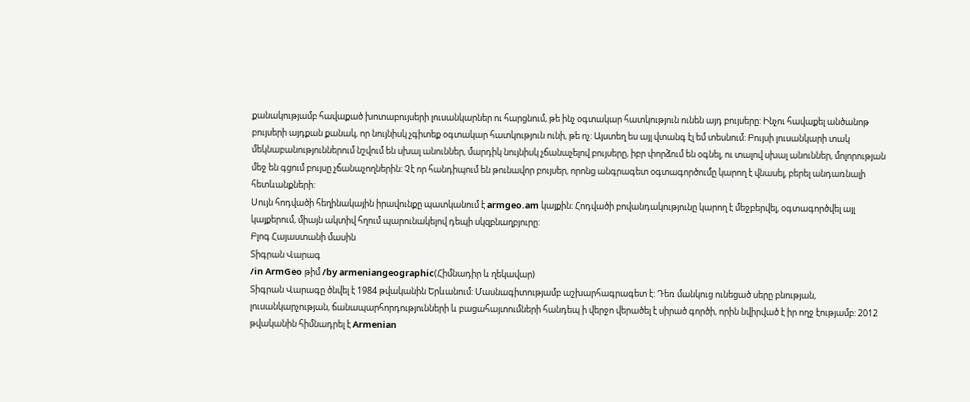քանակությամբ հավաքած խոտաբույսերի լուսանկարներ ու հարցնում, թե ինչ օգտակար հատկություն ունեն այդ բույսերը: Ինչու հավաքել անծանոթ բույսերի այդքան քանակ, որ նույնիսկ չգիտեք օգտակար հատկություն ունի, թե ոչ: Այստեղ ես այլ վտանգ էլ եմ տեսնում: Բույսի լուսանկարի տակ մեկնաբանություններում նշվում են սխալ անուններ, մարդիկ նույնիսկ չճանաչելով բույսերը, իբր փորձում են օգնել, ու տալով սխալ անուններ, մոլորության մեջ են գցում բույսը չճանաչողներին: Չէ որ հանդիպում են թունավոր բույսեր, որոնց անգրագետ օգտագործումը կարող է վնասել, բերել անդառնալի հետևանքների:
Սույն հոդվածի հեղինակային իրավունքը պատկանում է armgeo.am կայքին։ Հոդվածի բովանդակությունը կարող է մեջբերվել, օգտագործվել այլ կայքերում, միայն ակտիվ հղում պարունակելով դեպի սկզբնաղբյուրը:
Բլոգ Հայաստանի մասին
Տիգրան Վարագ
/in ArmGeo թիմ /by armeniangeographic(Հիմնադիր և ղեկավար)
Տիգրան Վարագը ծնվել է 1984 թվականին Երևանում: Մասնագիտությամբ աշխարհագրագետ է: Դեռ մանկուց ունեցած սերը բնության, լուսանկարչության, ճանապարհորդությունների և բացահայտումների հանդեպ ի վերջո վերածել է սիրած գործի, որին նվիրված է իր ողջ էությամբ: 2012 թվականին հիմնադրել է Armenian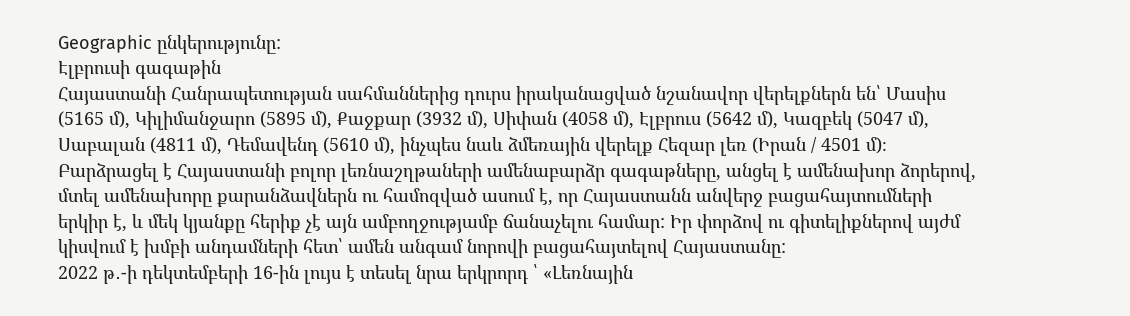Geographic ընկերությունը:
Էլբրուսի գագաթին
Հայաստանի Հանրապետության սահմաններից դուրս իրականացված նշանավոր վերելքներն են՝ Մասիս (5165 մ), Կիլիմանջարո (5895 մ), Քաջքար (3932 մ), Սիփան (4058 մ), Էլբրուս (5642 մ), Կազբեկ (5047 մ), Սաբալան (4811 մ), Դեմավենդ (5610 մ), ինչպես նաև ձմեռային վերելք Հեզար լեռ (Իրան / 4501 մ)։
Բարձրացել է Հայաստանի բոլոր լեռնաշղթաների ամենաբարձր գագաթները, անցել է ամենախոր ձորերով, մտել ամենախորը քարանձավներն ու համոզված ասում է, որ Հայաստանն անվերջ բացահայտումների երկիր է, և մեկ կյանքը հերիք չէ այն ամբողջությամբ ճանաչելու համար: Իր փորձով ու գիտելիքներով այժմ կիսվում է խմբի անդամների հետ՝ ամեն անգամ նորովի բացահայտելով Հայաստանը:
2022 թ․-ի դեկտեմբերի 16-ին լույս է տեսել նրա երկրորդ ՝ «Լեռնային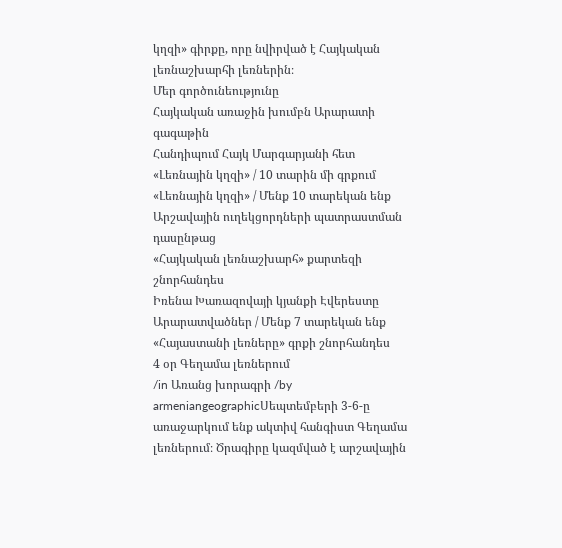կղզի» գիրքը, որը նվիրված է Հայկական լեռնաշխարհի լեռներին։
Մեր գործունեությունը
Հայկական առաջին խումբն Արարատի գագաթին
Հանդիպում Հայկ Մարգարյանի հետ
«Լեռնային կղզի» / 10 տարին մի գրքում
«Լեռնային կղզի» / Մենք 10 տարեկան ենք
Արշավային ուղեկցորդների պատրաստման դասընթաց
«Հայկական լեռնաշխարհ» քարտեզի շնորհանդես
Իռենա Խառազովայի կյանքի Էվերեստը
Արարատվածներ / Մենք 7 տարեկան ենք
«Հայաստանի լեռները» գրքի շնորհանդես
4 օր Գեղամա լեռներում
/in Առանց խորագրի /by armeniangeographicՍեպտեմբերի 3-6-ը առաջարկում ենք ակտիվ հանգիստ Գեղամա լեռներում։ Ծրագիրը կազմված է արշավային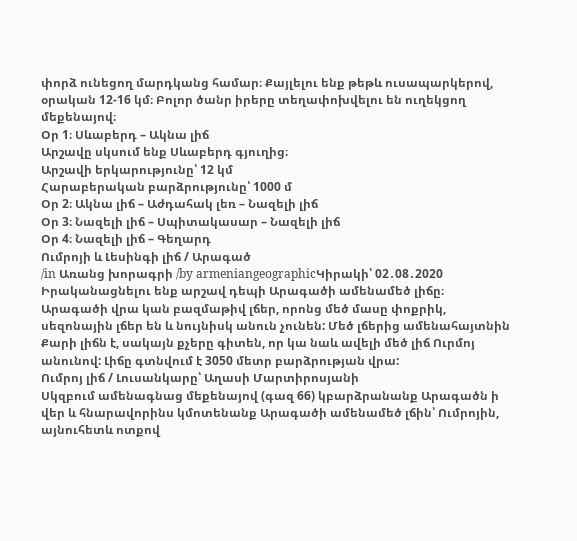փորձ ունեցող մարդկանց համար։ Քայլելու ենք թեթև ուսապարկերով, օրական 12-16 կմ։ Բոլոր ծանր իրերը տեղափոխվելու են ուղեկցող մեքենայով։
Օր 1։ Սևաբերդ – Ակնա լիճ
Արշավը սկսում ենք Սևաբերդ գյուղից։
Արշավի երկարությունը՝ 12 կմ
Հարաբերական բարձրությունը՝ 1000 մ
Օր 2։ Ակնա լիճ – Աժդահակ լեռ – Նազելի լիճ
Օր 3։ Նազելի լիճ – Սպիտակասար – Նազելի լիճ
Օր 4։ Նազելի լիճ – Գեղարդ
Ումրոյի և Լեսինգի լիճ / Արագած
/in Առանց խորագրի /by armeniangeographicԿիրակի՝ 02․08․2020
Իրականացնելու ենք արշավ դեպի Արագածի ամենամեծ լիճը։
Արագածի վրա կան բազմաթիվ լճեր, որոնց մեծ մասը փոքրիկ, սեզոնային լճեր են և նույնիսկ անուն չունեն: Մեծ լճերից ամենահայտնին Քարի լիճն է, սակայն քչերը գիտեն, որ կա նաև ավելի մեծ լիճ Ուրմոյ անունով: Լիճը գտնվում է 3050 մետր բարձրության վրա:
Ումրոյ լիճ / Լուսանկարը՝ Աղասի Մարտիրոսյանի
Սկզբում ամենագնաց մեքենայով (գազ 66) կբարձրանանք Արագածն ի վեր և հնարավորինս կմոտենանք Արագածի ամենամեծ լճին՝ Ումրոյին, այնուհետև ոտքով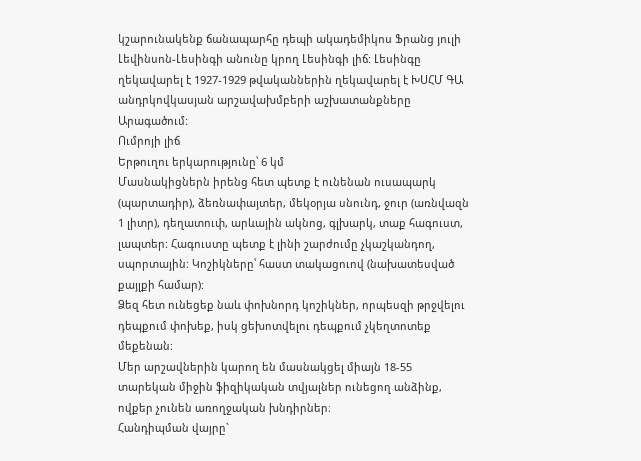կշարունակենք ճանապարհը դեպի ակադեմիկոս Ֆրանց յուլի Լեվինսոն-Լեսինգի անունը կրող Լեսինգի լիճ: Լեսինգը ղեկավարել է 1927-1929 թվականներին ղեկավարել է ԽՍՀՄ ԳԱ անդրկովկասյան արշավախմբերի աշխատանքները Արագածում:
Ումրոյի լիճ
Երթուղու երկարությունը՝ 6 կմ
Մասնակիցներն իրենց հետ պետք է ունենան ուսապարկ (պարտադիր), ձեռնափայտեր, մեկօրյա սնունդ, ջուր (առնվազն 1 լիտր), դեղատուփ, արևային ակնոց, գլխարկ, տաք հագուստ, լապտեր: Հագուստը պետք է լինի շարժումը չկաշկանդող, սպորտային: Կոշիկները՝ հաստ տակացուով (նախատեսված քայլքի համար):
Ձեզ հետ ունեցեք նաև փոխնորդ կոշիկներ, որպեսզի թրջվելու դեպքում փոխեք, իսկ ցեխոտվելու դեպքում չկեղտոտեք մեքենան:
Մեր արշավներին կարող են մասնակցել միայն 18-55 տարեկան միջին ֆիզիկական տվյալներ ունեցող անձինք, ովքեր չունեն առողջական խնդիրներ։
Հանդիպման վայրը`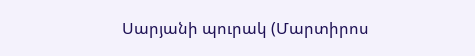Սարյանի պուրակ (Մարտիրոս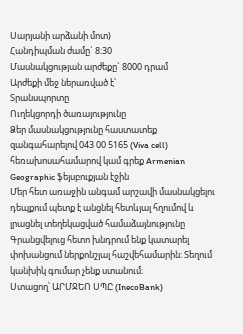Սարյանի արձանի մոտ)
Հանդիպման ժամը` 8։30
Մասնակցության արժեքը` 8000 դրամ
Արժեքի մեջ ներառված է՝
Տրանսպորտը
Ուղեկցորդի ծառայությունը
Ձեր մասնակցությունը հաստատեք զանգահարելով 043 00 5165 (Viva cell) հեռախոսահամարով կամ գրեք Armenian Geographic ֆեյսբուքյան էջին
Մեր հետ առաջին անգամ արշավի մասնակցելու դեպքում պետք է անցնել հետևյալ հղումով և լրացնել տեղեկացված համաձայնությունը
Գրանցվելուց հետո խնդրում ենք կատարել փոխանցում ներքոնշյալ հաշվեհամարին։ Տեղում կանխիկ գումար չենք ստանում։
Ստացող՝ ԱՐՄՋԵՈ ՍՊԸ (InecoBank)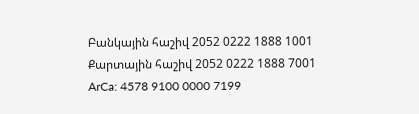Բանկային հաշիվ 2052 0222 1888 1001
Քարտային հաշիվ 2052 0222 1888 7001
ArCa: 4578 9100 0000 7199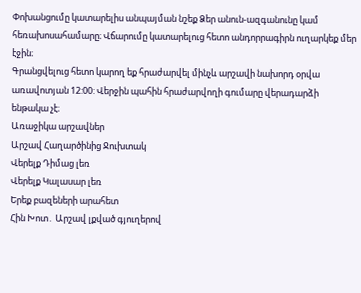Փոխանցումը կատարելիս անպայման նշեք Ձեր անուն-ազգանունը կամ հեռախոսահամարը։ Վճարումը կատարելուց հետո անդորրագիրն ուղարկեք մեր էջին։
Գրանցվելուց հետո կարող եք հրաժարվել մինչև արշավի նախորդ օրվա առավոտյան 12:00: Վերջին պահին հրաժարվողի գումարը վերադարձի ենթակա չէ։
Առաջիկա արշավներ
Արշավ Հաղարծինից Ջուխտակ
Վերելք Դիմաց լեռ
Վերելք Կալասար լեռ
Երեք բազեների արահետ
Հին Խոտ․ Արշավ լքված գյուղերով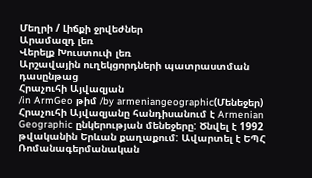Մեղրի / Լիճքի ջրվեժներ
Արամազդ լեռ
Վերելք Խուստուփ լեռ
Արշավային ուղեկցորդների պատրաստման դասընթաց
Հրաչուհի Այվազյան
/in ArmGeo թիմ /by armeniangeographic(Մենեջեր)
Հրաչուհի Այվազյանը հանդիսանում է Armenian Geographic ընկերության մենեջերը: Ծնվել է 1992 թվականին Երևան քաղաքում: Ավարտել է ԵՊՀ Ռոմանագերմանական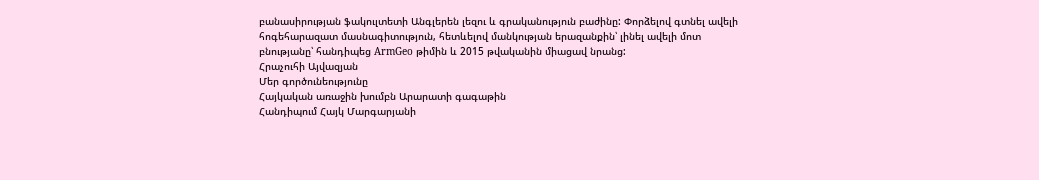բանասիրության ֆակուլտետի Անգլերեն լեզու և գրականություն բաժինը: Փորձելով գտնել ավելի հոգեհարազատ մասնագիտություն, հետևելով մանկության երազանքին՝ լինել ավելի մոտ բնությանը՝ հանդիպեց ArmGeo թիմին և 2015 թվականին միացավ նրանց:
Հրաչուհի Այվազյան
Մեր գործունեությունը
Հայկական առաջին խումբն Արարատի գագաթին
Հանդիպում Հայկ Մարգարյանի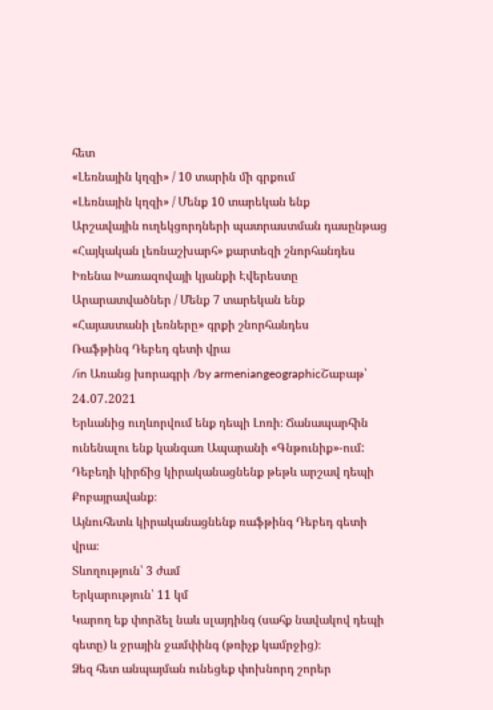հետ
«Լեռնային կղզի» / 10 տարին մի գրքում
«Լեռնային կղզի» / Մենք 10 տարեկան ենք
Արշավային ուղեկցորդների պատրաստման դասընթաց
«Հայկական լեռնաշխարհ» քարտեզի շնորհանդես
Իռենա Խառազովայի կյանքի Էվերեստը
Արարատվածներ / Մենք 7 տարեկան ենք
«Հայաստանի լեռները» գրքի շնորհանդես
Ռաֆթինգ Դեբեդ գետի վրա
/in Առանց խորագրի /by armeniangeographicՇաբաթ՝ 24․07․2021
Երևանից ուղևորվում ենք դեպի Լոռի։ Ճանապարհին ունենալու ենք կանգառ Ապարանի «Գնթունիք»-ում: Դեբեդի կիրճից կիրականացնենք թեթև արշավ դեպի Քոբայրավանք։
Այնուհետև կիրականացնենք ռաֆթինգ Դեբեդ գետի վրա։
Տևողություն՝ 3 ժամ
Երկարություն՝ 11 կմ
Կարող եք փորձել նաև սլայդինգ (սահք նավակով դեպի գետը) և ջրային ջամփինգ (թռիչք կամրջից)։
Ձեզ հետ անպայման ունեցեք փոխնորդ շորեր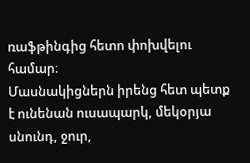ռաֆթինգից հետո փոխվելու համար։
Մասնակիցներն իրենց հետ պետք է ունենան ուսապարկ, մեկօրյա սնունդ, ջուր,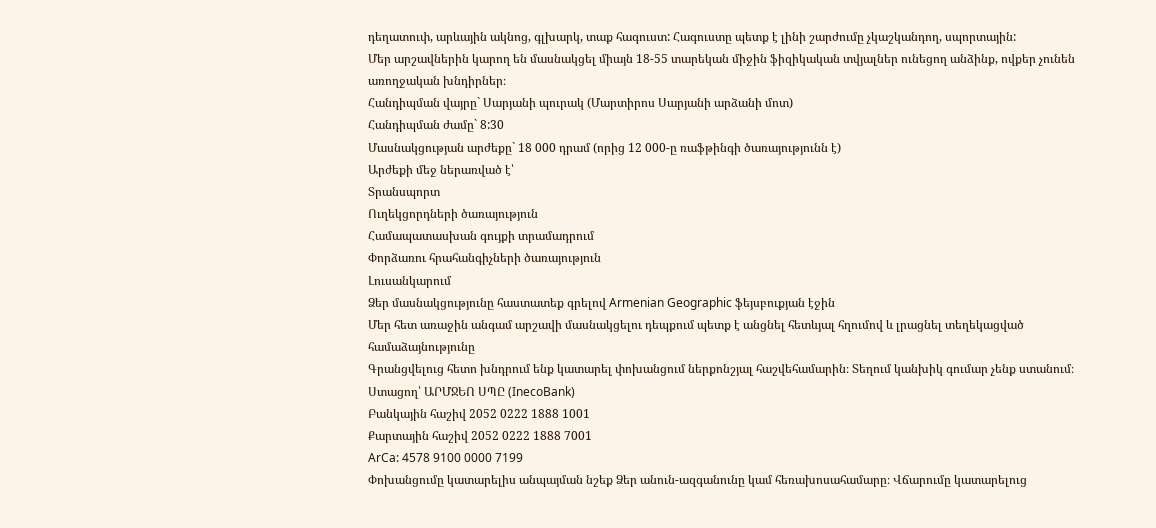դեղատուփ, արևային ակնոց, գլխարկ, տաք հագուստ: Հագուստը պետք է լինի շարժումը չկաշկանդող, սպորտային:
Մեր արշավներին կարող են մասնակցել միայն 18-55 տարեկան միջին ֆիզիկական տվյալներ ունեցող անձինք, ովքեր չունեն առողջական խնդիրներ։
Հանդիպման վայրը` Սարյանի պուրակ (Մարտիրոս Սարյանի արձանի մոտ)
Հանդիպման ժամը` 8:30
Մասնակցության արժեքը` 18 000 դրամ (որից 12 000-ը ռաֆթինգի ծառայությունն է)
Արժեքի մեջ ներառված է՝
Տրանսպորտ
Ուղեկցորդների ծառայություն
Համապատասխան գույքի տրամադրում
Փորձառու հրահանգիչների ծառայություն
Լուսանկարում
Ձեր մասնակցությունը հաստատեք գրելով Armenian Geographic ֆեյսբուքյան էջին
Մեր հետ առաջին անգամ արշավի մասնակցելու դեպքում պետք է անցնել հետևյալ հղումով և լրացնել տեղեկացված համաձայնությունը
Գրանցվելուց հետո խնդրում ենք կատարել փոխանցում ներքոնշյալ հաշվեհամարին։ Տեղում կանխիկ գումար չենք ստանում։
Ստացող՝ ԱՐՄՋԵՈ ՍՊԸ (InecoBank)
Բանկային հաշիվ 2052 0222 1888 1001
Քարտային հաշիվ 2052 0222 1888 7001
ArCa: 4578 9100 0000 7199
Փոխանցումը կատարելիս անպայման նշեք Ձեր անուն-ազգանունը կամ հեռախոսահամարը։ Վճարումը կատարելուց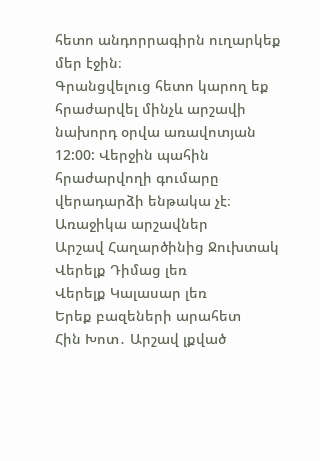հետո անդորրագիրն ուղարկեք մեր էջին։
Գրանցվելուց հետո կարող եք հրաժարվել մինչև արշավի նախորդ օրվա առավոտյան 12:00: Վերջին պահին հրաժարվողի գումարը վերադարձի ենթակա չէ։
Առաջիկա արշավներ
Արշավ Հաղարծինից Ջուխտակ
Վերելք Դիմաց լեռ
Վերելք Կալասար լեռ
Երեք բազեների արահետ
Հին Խոտ․ Արշավ լքված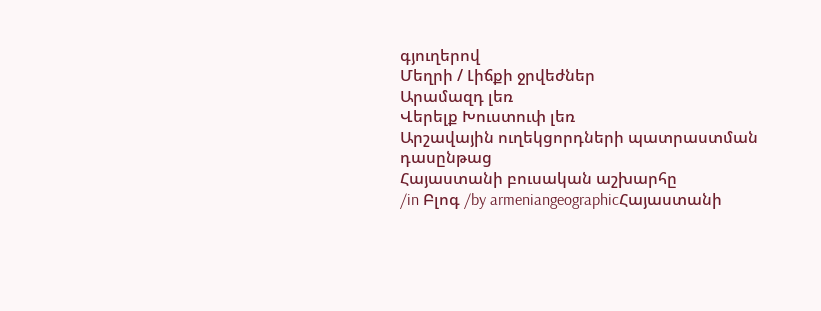գյուղերով
Մեղրի / Լիճքի ջրվեժներ
Արամազդ լեռ
Վերելք Խուստուփ լեռ
Արշավային ուղեկցորդների պատրաստման դասընթաց
Հայաստանի բուսական աշխարհը
/in Բլոգ /by armeniangeographicՀայաստանի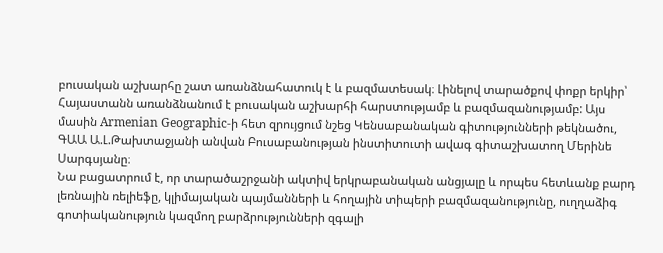բուսական աշխարհը շատ առանձնահատուկ է և բազմատեսակ։ Լինելով տարածքով փոքր երկիր՝ Հայաստանն առանձնանում է բուսական աշխարհի հարստությամբ և բազմազանությամբ: Այս մասին Armenian Geographic-ի հետ զրույցում նշեց Կենսաբանական գիտությունների թեկնածու, ԳԱԱ Ա.Լ.Թախտաջյանի անվան Բուսաբանության ինստիտուտի ավագ գիտաշխատող Մերինե Սարգսյանը։
Նա բացատրում է, որ տարածաշրջանի ակտիվ երկրաբանական անցյալը և որպես հետևանք բարդ լեռնային ռելիեֆը, կլիմայական պայմանների և հողային տիպերի բազմազանությունը, ուղղաձիգ գոտիականություն կազմող բարձրությունների զգալի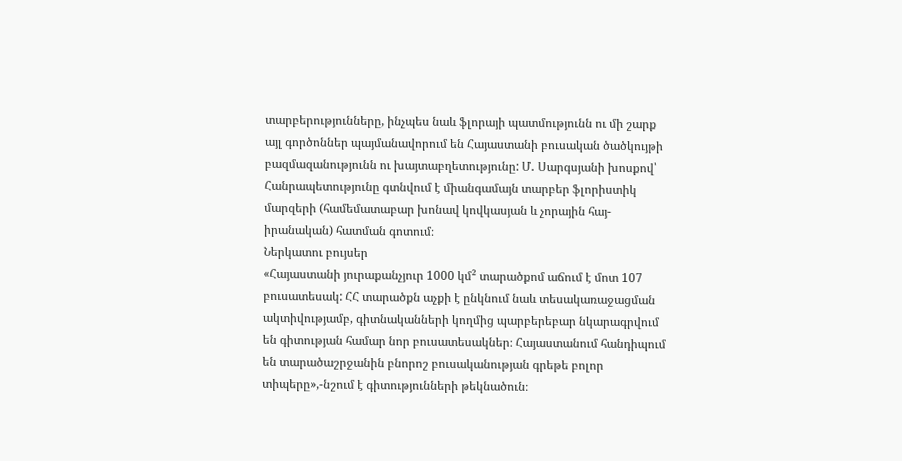տարբերությունները, ինչպես նաև ֆլորայի պատմությունն ու մի շարք այլ գործոններ պայմանավորում են Հայաստանի բուսական ծածկույթի բազմազանությունն ու խայտաբղետությունը: Մ․ Սարգսյանի խոսքով՝ Հանրապետությունը գտնվում է միանգամայն տարբեր ֆլորիստիկ մարզերի (համեմատաբար խոնավ կովկասյան և չորային հայ-իրանական) հատման գոտում։
Ներկատու բույսեր
«Հայաստանի յուրաքանչյուր 1000 կմ² տարածքոմ աճում է մոտ 107 բուսատեսակ: ՀՀ տարածքն աչքի է ընկնում նաև տեսակառաջացման ակտիվությամբ, գիտնականների կողմից պարբերեբար նկարագրվում են գիտության համար նոր բուսատեսակներ։ Հայաստանում հանդիպում են տարածաշրջանին բնորոշ բուսականության գրեթե բոլոր տիպերը»,-նշում է գիտությունների թեկնածուն։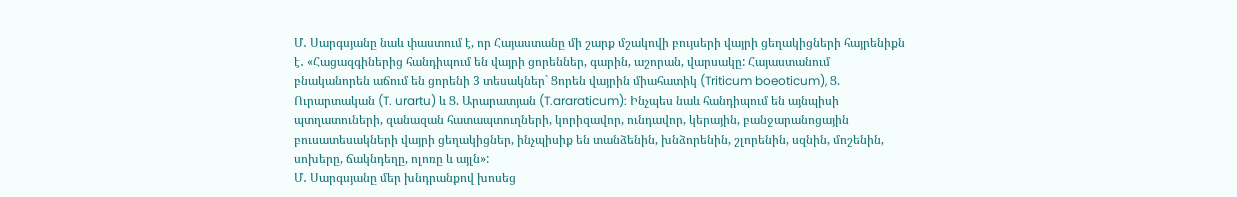Մ․ Սարգսյանը նաև փաստում է, որ Հայաստանը մի շարք մշակովի բույսերի վայրի ցեղակիցների հայրենիքն է․ «Հացազգիներից հանդիպում են վայրի ցորեններ, գարին, աշորան, վարսակը: Հայաստանում բնականորեն աճում են ցորենի 3 տեսակներ` Ցորեն վայրին միահատիկ (Triticum boeoticum), Ց. Ուրարտական (T. urartu) և Ց. Արարատյան (T.araraticum): Ինչպես նաև հանդիպում են այնպիսի պտղատուների, զանազան հատապտուղների, կորիզավոր, ունդավոր, կերային, բանջարանոցային բուսատեսակների վայրի ցեղակիցներ, ինչպիսիք են տանձենին, խնձորենին, շլորենին, սզնին, մոշենին, սոխերը, ճակնդեղը, ոլոռը և այլն»:
Մ․ Սարգսյանը մեր խնդրանքով խոսեց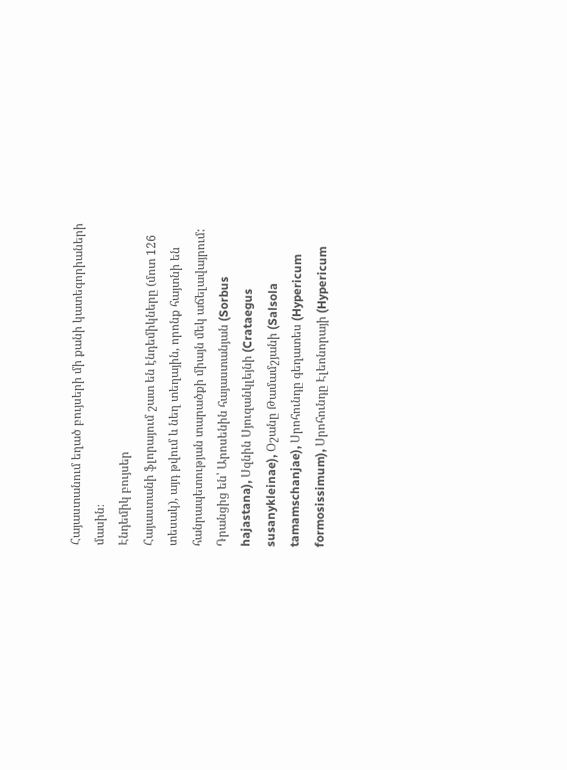Հայաստանում եղած բույսերի մի քանի կատեգորիաների մասին։
Էնդեմիկ բույսեր
Հայաստանի ֆլորայում շատ են էնդեմիկները (մոտ 126 տեսակ), այդ թվում և նեղ տեղային, որոնք հայտնի են հանրապետության տարածքի միայն մեկ աճելավայրում:
Դրանցից են՝ Արոսենին հայաստանյան (Sorbus hajastana), Սզնին Սյուզանկլեյնի (Crataegus susanykleinae), Օշանը Թամամշյանի (Salsola tamamschanjae), Սրոհունդը գեղատես (Hypericum formosissimum), Սրոհունդը Էլեոնորայի (Hypericum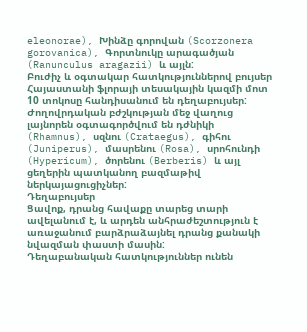eleonorae), Խինձը գորովան (Scorzonera gorovanica), Գորտնուկը արագածյան (Ranunculus aragazii) և այլն:
Բուժիչ և օգտակար հատկություններով բույսեր
Հայաստանի ֆլորայի տեսակային կազմի մոտ 10 տոկոսը հանդիսանում են դեղաբույսեր: Ժողովրդական բժշկության մեջ վաղուց լայնորեն օգտագործվում են դժնիկի (Rhamnus), սզնու (Crataegus), գիհու (Juniperus), մասրենու (Rosa), սրոհունդի (Hypericum), ծորենու (Berberis) և այլ ցեղերին պատկանող բազմաթիվ ներկայացուցիչներ:
Դեղաբույսեր
Ցավոք, դրանց հավաքը տարեց տարի ավելանում է, և արդեն անհրաժեշտություն է առաջանում բարձրաձայնել դրանց քանակի նվազման փաստի մասին:
Դեղաբանական հատկություններ ունեն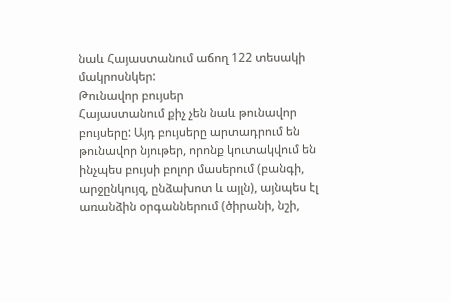նաև Հայաստանում աճող 122 տեսակի մակրոսնկեր:
Թունավոր բույսեր
Հայաստանում քիչ չեն նաև թունավոր բույսերը: Այդ բույսերը արտադրում են թունավոր նյութեր, որոնք կուտակվում են ինչպես բույսի բոլոր մասերում (բանգի, արջընկույզ, ընձախոտ և այլն), այնպես էլ առանձին օրգաններում (ծիրանի, նշի,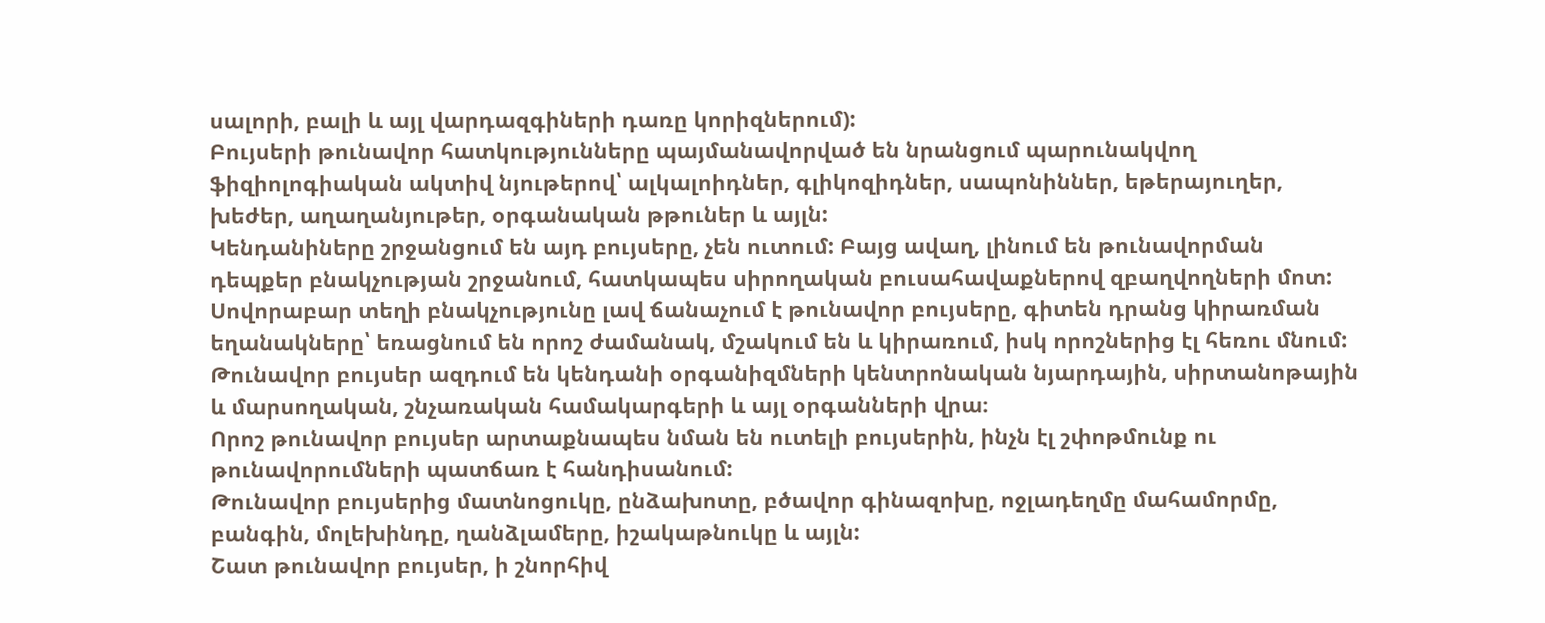սալորի, բալի և այլ վարդազգիների դառը կորիզներում):
Բույսերի թունավոր հատկությունները պայմանավորված են նրանցում պարունակվող ֆիզիոլոգիական ակտիվ նյութերով՝ ալկալոիդներ, գլիկոզիդներ, սապոնիններ, եթերայուղեր, խեժեր, աղաղանյութեր, օրգանական թթուներ և այլն:
Կենդանիները շրջանցում են այդ բույսերը, չեն ուտում: Բայց ավաղ, լինում են թունավորման դեպքեր բնակչության շրջանում, հատկապես սիրողական բուսահավաքներով զբաղվողների մոտ:
Սովորաբար տեղի բնակչությունը լավ ճանաչում է թունավոր բույսերը, գիտեն դրանց կիրառման եղանակները՝ եռացնում են որոշ ժամանակ, մշակում են և կիրառում, իսկ որոշներից էլ հեռու մնում: Թունավոր բույսեր ազդում են կենդանի օրգանիզմների կենտրոնական նյարդային, սիրտանոթային և մարսողական, շնչառական համակարգերի և այլ օրգանների վրա։
Որոշ թունավոր բույսեր արտաքնապես նման են ուտելի բույսերին, ինչն էլ շփոթմունք ու թունավորումների պատճառ է հանդիսանում:
Թունավոր բույսերից մատնոցուկը, ընձախոտը, բծավոր գինազոխը, ոջլադեղմը մահամորմը, բանգին, մոլեխինդը, ղանձլամերը, իշակաթնուկը և այլն:
Շատ թունավոր բույսեր, ի շնորհիվ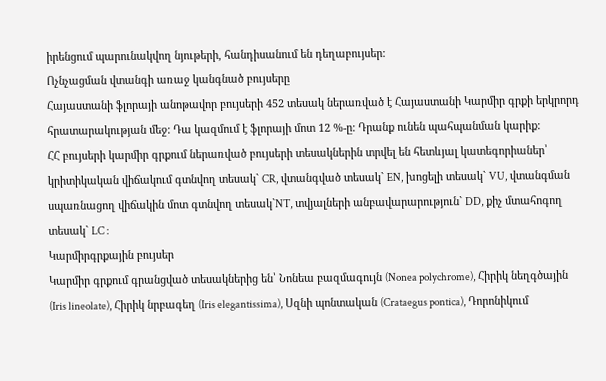իրենցում պարունակվող նյութերի, հանդիսանում են դեղաբույսեր:
Ոչնչացման վտանգի առաջ կանգնած բույսերը
Հայաստանի ֆլորայի անոթավոր բույսերի 452 տեսակ ներառված է Հայաստանի Կարմիր գրքի երկրորդ հրատարակության մեջ: Դա կազմում է ֆլորայի մոտ 12 %-ը: Դրանք ունեն պահպանման կարիք:
ՀՀ բույսերի կարմիր գրքում ներառված բույսերի տեսակներին տրվել են հետևյալ կատեգորիաներ՝ կրիտիկական վիճակում գտնվող տեսակ` CR, վտանգված տեսակ` EN, խոցելի տեսակ` VU, վտանգման սպառնացող վիճակին մոտ գտնվող տեսակ`NT, տվյալների անբավարարություն` DD, քիչ մտահոգող տեսակ` LC :
Կարմիրգրքային բույսեր
Կարմիր գրքում գրանցված տեսակներից են՝ Նոնեա բազմագույն (Nonea polychrome), Հիրիկ նեղգծային (Iris lineolate), Հիրիկ նրբագեղ (Iris elegantissima), Սզնի պոնտական (Crataegus pontica), Դորոնիկում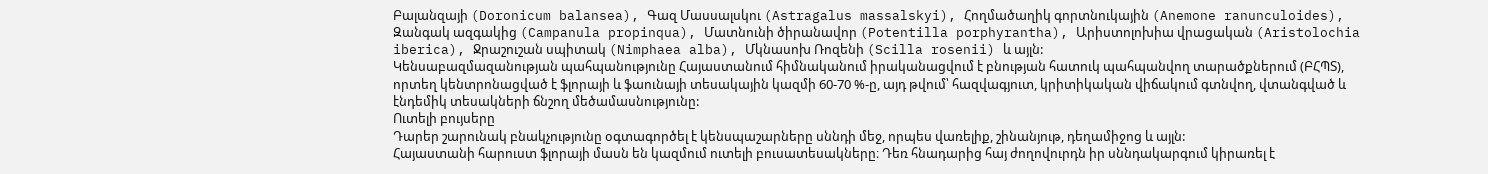Բալանզայի (Doronicum balansea), Գազ Մասսալսկու (Astragalus massalskyi), Հողմածաղիկ գորտնուկային (Anemone ranunculoides), Զանգակ ազգակից (Campanula propinqua), Մատնունի ծիրանավոր (Potentilla porphyrantha), Արիստոլոխիա վրացական (Aristolochia iberica), Ջրաշուշան սպիտակ (Nimphaea alba), Մկնասոխ Ռոզենի (Scilla rosenii) և այլն:
Կենսաբազմազանության պահպանությունը Հայաստանում հիմնականում իրականացվում է բնության հատուկ պահպանվող տարածքներում (ԲՀՊՏ), որտեղ կենտրոնացված է ֆլորայի և ֆաունայի տեսակային կազմի 60-70 %-ը, այդ թվում՝ հազվագյուտ, կրիտիկական վիճակում գտնվող, վտանգված և էնդեմիկ տեսակների ճնշող մեծամասնությունը:
Ուտելի բույսերը
Դարեր շարունակ բնակչությունը օգտագործել է կենսպաշարները սննդի մեջ, որպես վառելիք, շինանյութ, դեղամիջոց և այլն:
Հայաստանի հարուստ ֆլորայի մասն են կազմում ուտելի բուսատեսակները։ Դեռ հնադարից հայ ժողովուրդն իր սննդակարգում կիրառել է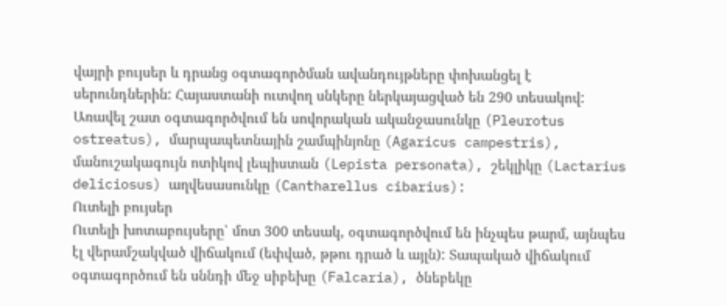վայրի բույսեր և դրանց օգտագործման ավանդույթները փոխանցել է սերունդներին: Հայաստանի ուտվող սնկերը ներկայացված են 290 տեսակով: Առավել շատ օգտագործվում են սովորական ականջասունկը (Pleurotus ostreatus), մարպապետնային շամպինյոնը (Agaricus campestris), մանուշակագույն ոտիկով լեպիստան (Lepista personata), շեկլիկը (Lactarius deliciosus) աղվեսասունկը (Cantharellus cibarius):
Ուտելի բույսեր
Ուտելի խոտաբույսերը՝ մոտ 300 տեսակ, օգտագործվում են ինչպես թարմ, այնպես էլ վերամշակված վիճակում (եփված, թթու դրած և այլն): Տապակած վիճակում օգտագործում են սննդի մեջ սիբեխը (Falcaria), ծնեբեկը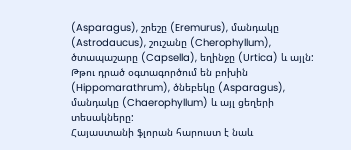(Asparagus), շրեշը (Eremurus), մանդակը (Astrodaucus), շուշանը (Cherophyllum), ծտապաշարը (Capsella), եղինջը (Urtica) և այլն: Թթու դրած օգտագործում են բոխին (Hippomarathrum), ծնեբեկը (Asparagus), մանդակը (Chaerophyllum) և այլ ցեղերի տեսակները:
Հայաստանի ֆլորան հարուստ է նաև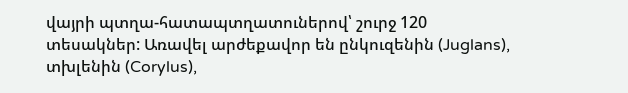վայրի պտղա-հատապտղատուներով՝ շուրջ 120 տեսակներ: Առավել արժեքավոր են ընկուզենին (Juglans), տխլենին (Corylus),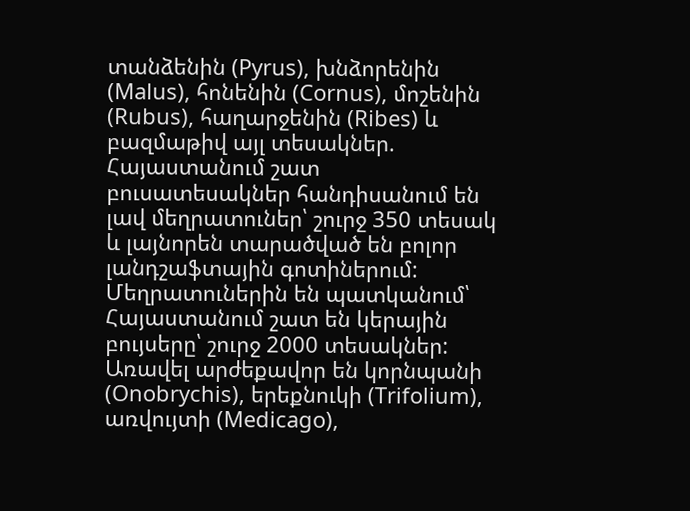տանձենին (Pyrus), խնձորենին (Malus), հոնենին (Cornus), մոշենին (Rubus), հաղարջենին (Ribes) և բազմաթիվ այլ տեսակներ.
Հայաստանում շատ բուսատեսակներ հանդիսանում են լավ մեղրատուներ՝ շուրջ 350 տեսակ և լայնորեն տարածված են բոլոր լանդշաֆտային գոտիներում: Մեղրատուներին են պատկանում՝
Հայաստանում շատ են կերային բույսերը՝ շուրջ 2000 տեսակներ: Առավել արժեքավոր են կորնպանի (Onobrychis), երեքնուկի (Trifolium), առվույտի (Medicago),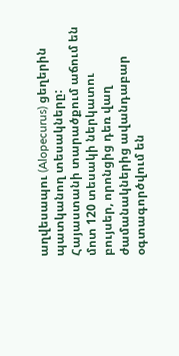աղվեսապու (Alopecurus) ցեղերին պատկանող տեսակները:
Հայաստանի տարածքում աճում են մոտ 120 տեսակի ներկատու բույսեր, որոնցից դեռ վաղ ժամանակներից ավանդաբար օգտագործվում են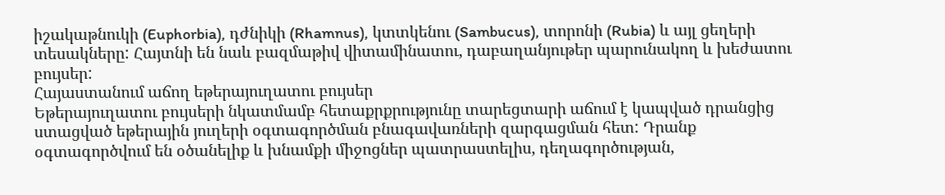իշակաթնուկի (Euphorbia), դժնիկի (Rhamnus), կտտկենու (Sambucus), տորոնի (Rubia) և այլ ցեղերի տեսակները: Հայտնի են նաև բազմաթիվ վիտամինատու, դաբաղանյութեր պարունակող և խեժատու բույսեր:
Հայաստանում աճող եթերայուղատու բույսեր
Եթերայուղատու բույսերի նկատմամբ հետաքրքրությունը տարեցտարի աճում է կապված դրանցից ստացված եթերային յուղերի օգտագործման բնագավառների զարգացման հետ: Դրանք օգտագործվում են օծանելիք և խնամքի միջոցներ պատրաստելիս, դեղագործության,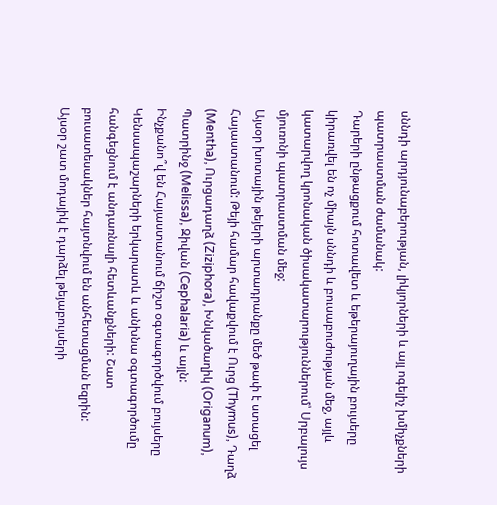սննդի արդյունաբերության, լիկյորների և այլ ոգելիչ խմիչքների պատրաստման ժամանակ:
Դարերի ընթացքում հոտավետ և եթերայուղային բույսերը կիրառվել են ոչ միայն սննդի և բուսաբուժության մեջ, այլև կատարվող կրոնական ծիսակատարություններում՝ Սրբալույս մյուռոնի պատրաստման մեջ:
Այսօր խոտային թեյերի արտադրանքը մեծ թափ է ստացել Հայաստանում: Թեյի համար հավաքվում է Ուրց (Thymus), Դաղձ (Mentha), Ուրցադաղձ (Ziziphora), Խնկածաղիկ (Origanum), Պատրինջ (Melissa), Զիվան (Cephalaria) և այլն:
Ինչքանո՞վ են Հայաստանում ճիշտ օգտագործվում բույսերը
Կենսապաշարների երկարատև և անխնա օգտագործումը հանգեցնում է անդառնալի հետևանքների: Շատ բուսատեսակներ հայտնվում են անհետացման եզրին:
Այսօր շատ մոդայիկ է դարձել թեյաբույսերի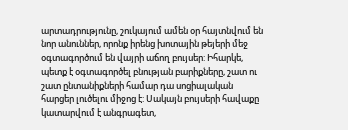արտադրությունը, շուկայում ամեն օր հայտնվում են նոր անուններ, որոնք իրենց խոտային թեյերի մեջ օգտագործում են վայրի աճող բույսեր: Իհարկե, պետք է օգտագործել բնության բարիքները, շատ ու շատ ընտանիքների համար դա սոցիալական հարցեր լուծելու միջոց է: Սակայն բույսերի հավաքը կատարվում է անգրագետ,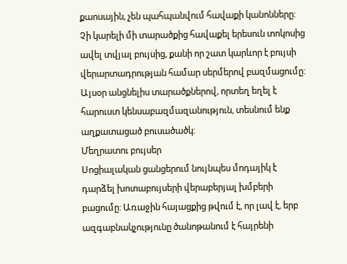քաոսային, չեն պահպանվում հավաքի կանոնները: Չի կարելի մի տարածքից հավաքել երեսուն տոկոսից ավել տվյալ բույսից, քանի որ շատ կարևոր է բույսի վերարտադրության համար սերմերով բազմացումը: Այսօր անցնելիս տարածքներով, որտեղ եղել է հարուստ կենսաբազմազանություն, տեսնում ենք աղքատացած բուսածածկ:
Մեղրատու բույսեր
Սոցիալական ցանցերում նույնպես մոդայիկ է դարձել խոտաբույսերի վերաբերյալ խմբերի բացումը: Առաջին հայացքից թվում է, որ լավ է, երբ ազգաբնակչությունը ծանոթանում է հայրենի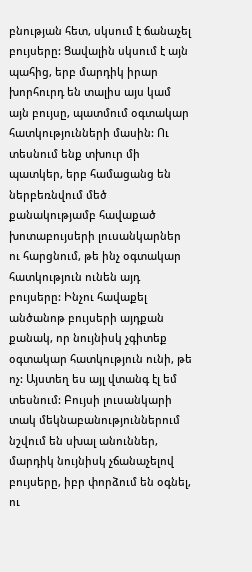բնության հետ, սկսում է ճանաչել բույսերը: Ցավալին սկսում է այն պահից, երբ մարդիկ իրար խորհուրդ են տալիս այս կամ այն բույսը, պատմում օգտակար հատկությունների մասին: Ու տեսնում ենք տխուր մի պատկեր, երբ համացանց են ներբեռնվում մեծ քանակությամբ հավաքած խոտաբույսերի լուսանկարներ ու հարցնում, թե ինչ օգտակար հատկություն ունեն այդ բույսերը: Ինչու հավաքել անծանոթ բույսերի այդքան քանակ, որ նույնիսկ չգիտեք օգտակար հատկություն ունի, թե ոչ: Այստեղ ես այլ վտանգ էլ եմ տեսնում: Բույսի լուսանկարի տակ մեկնաբանություններում նշվում են սխալ անուններ, մարդիկ նույնիսկ չճանաչելով բույսերը, իբր փորձում են օգնել, ու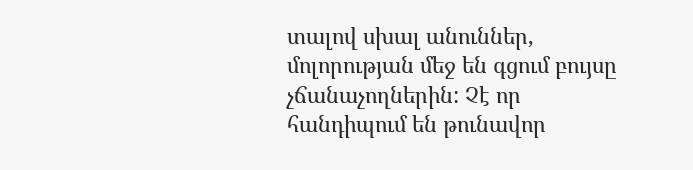տալով սխալ անուններ, մոլորության մեջ են գցում բույսը չճանաչողներին: Չէ որ հանդիպում են թունավոր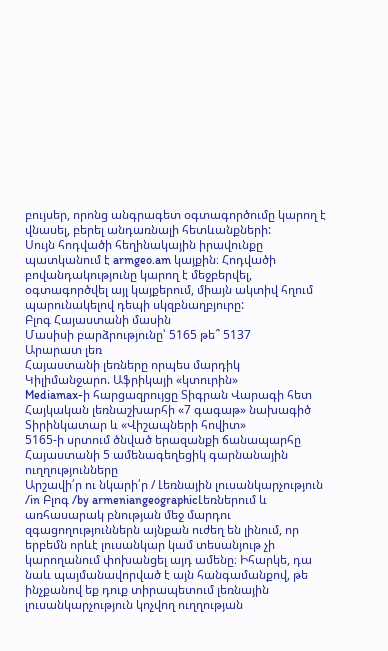բույսեր, որոնց անգրագետ օգտագործումը կարող է վնասել, բերել անդառնալի հետևանքների:
Սույն հոդվածի հեղինակային իրավունքը պատկանում է armgeo.am կայքին։ Հոդվածի բովանդակությունը կարող է մեջբերվել, օգտագործվել այլ կայքերում, միայն ակտիվ հղում պարունակելով դեպի սկզբնաղբյուրը:
Բլոգ Հայաստանի մասին
Մասիսի բարձրությունը՝ 5165 թե՞ 5137
Արարատ լեռ
Հայաստանի լեռները որպես մարդիկ
Կիլիմանջարո. Աֆրիկայի «կտուրին»
Mediamax-ի հարցազրույցը Տիգրան Վարագի հետ
Հայկական լեռնաշխարհի «7 գագաթ» նախագիծ
Տիրինկատար և «Վիշապների հովիտ»
5165-ի սրտում ծնված երազանքի ճանապարհը
Հայաստանի 5 ամենագեղեցիկ գարնանային ուղղությունները
Արշավի՛ր ու նկարի՛ր / Լեռնային լուսանկարչություն
/in Բլոգ /by armeniangeographicԼեռներում և առհասարակ բնության մեջ մարդու զգացողություններն այնքան ուժեղ են լինում, որ երբեմն որևէ լուսանկար կամ տեսանյութ չի կարողանում փոխանցել այդ ամենը։ Իհարկե, դա նաև պայմանավորված է այն հանգամանքով, թե ինչքանով եք դուք տիրապետում լեռնային լուսանկարչություն կոչվող ուղղության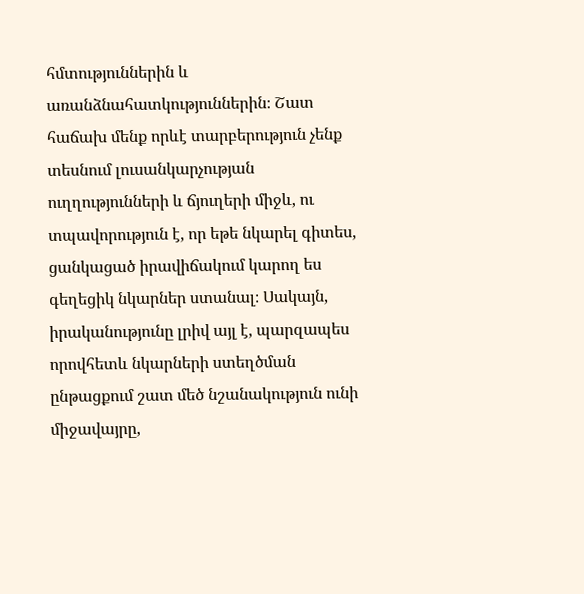հմտություններին և առանձնահատկություններին։ Շատ հաճախ մենք որևէ տարբերություն չենք տեսնում լուսանկարչության ուղղությունների և ճյուղերի միջև, ու տպավորություն է, որ եթե նկարել գիտես, ցանկացած իրավիճակում կարող ես գեղեցիկ նկարներ ստանալ։ Սակայն, իրականությունը լրիվ այլ է, պարզապես որովհետև նկարների ստեղծման ընթացքում շատ մեծ նշանակություն ունի միջավայրը,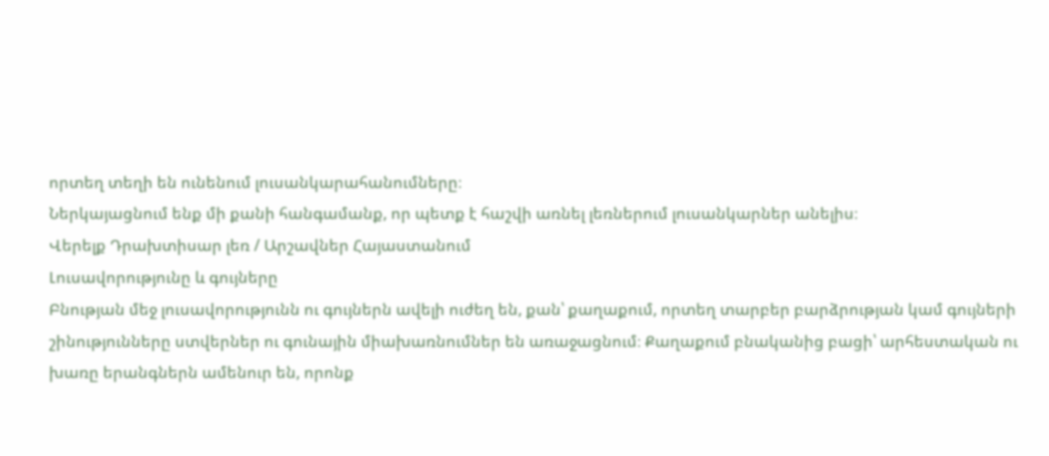որտեղ տեղի են ունենում լուսանկարահանումները։
Ներկայացնում ենք մի քանի հանգամանք, որ պետք է հաշվի առնել լեռներում լուսանկարներ անելիս։
Վերելք Դրախտիսար լեռ / Արշավներ Հայաստանում
Լուսավորությունը և գույները
Բնության մեջ լուսավորությունն ու գույներն ավելի ուժեղ են, քան՝ քաղաքում, որտեղ տարբեր բարձրության կամ գույների շինությունները ստվերներ ու գունային միախառնումներ են առաջացնում։ Քաղաքում բնականից բացի՝ արհեստական ու խառը երանգներն ամենուր են, որոնք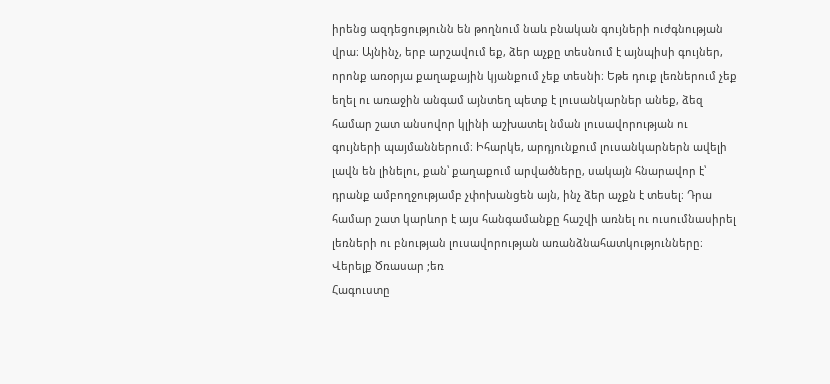իրենց ազդեցությունն են թողնում նաև բնական գույների ուժգնության վրա։ Այնինչ, երբ արշավում եք, ձեր աչքը տեսնում է այնպիսի գույներ, որոնք առօրյա քաղաքային կյանքում չեք տեսնի։ Եթե դուք լեռներում չեք եղել ու առաջին անգամ այնտեղ պետք է լուսանկարներ անեք, ձեզ համար շատ անսովոր կլինի աշխատել նման լուսավորության ու գույների պայմաններում։ Իհարկե, արդյունքում լուսանկարներն ավելի լավն են լինելու, քան՝ քաղաքում արվածները, սակայն հնարավոր է՝ դրանք ամբողջությամբ չփոխանցեն այն, ինչ ձեր աչքն է տեսել։ Դրա համար շատ կարևոր է այս հանգամանքը հաշվի առնել ու ուսումնասիրել լեռների ու բնության լուսավորության առանձնահատկությունները։
Վերելք Ծռասար ;եռ
Հագուստը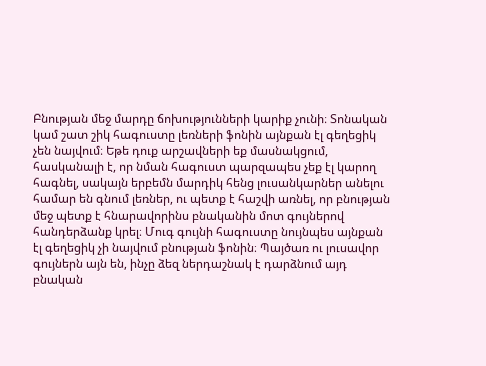Բնության մեջ մարդը ճոխությունների կարիք չունի։ Տոնական կամ շատ շիկ հագուստը լեռների ֆոնին այնքան էլ գեղեցիկ չեն նայվում։ Եթե դուք արշավների եք մասնակցում, հասկանալի է, որ նման հագուստ պարզապես չեք էլ կարող հագնել, սակայն երբեմն մարդիկ հենց լուսանկարներ անելու համար են գնում լեռներ, ու պետք է հաշվի առնել, որ բնության մեջ պետք է հնարավորինս բնականին մոտ գույներով հանդերձանք կրել։ Մուգ գույնի հագուստը նույնպես այնքան էլ գեղեցիկ չի նայվում բնության ֆոնին։ Պայծառ ու լուսավոր գույներն այն են, ինչը ձեզ ներդաշնակ է դարձնում այդ բնական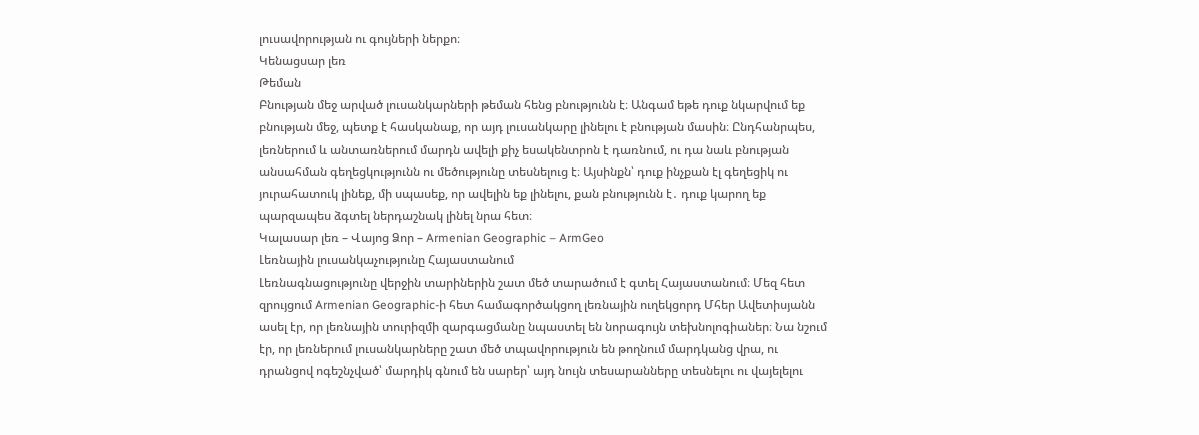լուսավորության ու գույների ներքո։
Կենացսար լեռ
Թեման
Բնության մեջ արված լուսանկարների թեման հենց բնությունն է։ Անգամ եթե դուք նկարվում եք բնության մեջ, պետք է հասկանաք, որ այդ լուսանկարը լինելու է բնության մասին։ Ընդհանրպես, լեռներում և անտառներում մարդն ավելի քիչ եսակենտրոն է դառնում, ու դա նաև բնության անսահման գեղեցկությունն ու մեծությունը տեսնելուց է։ Այսինքն՝ դուք ինչքան էլ գեղեցիկ ու յուրահատուկ լինեք, մի սպասեք, որ ավելին եք լինելու, քան բնությունն է․ դուք կարող եք պարզապես ձգտել ներդաշնակ լինել նրա հետ։
Կալասար լեռ – Վայոց Ձոր – Armenian Geographic – ArmGeo
Լեռնային լուսանկաչությունը Հայաստանում
Լեռնագնացությունը վերջին տարիներին շատ մեծ տարածում է գտել Հայաստանում։ Մեզ հետ զրույցում Armenian Geographic-ի հետ համագործակցող լեռնային ուղեկցորդ Մհեր Ավետիսյանն ասել էր, որ լեռնային տուրիզմի զարգացմանը նպաստել են նորագույն տեխնոլոգիաներ։ Նա նշում էր, որ լեռներում լուսանկարները շատ մեծ տպավորություն են թողնում մարդկանց վրա, ու դրանցով ոգեշնչված՝ մարդիկ գնում են սարեր՝ այդ նույն տեսարանները տեսնելու ու վայելելու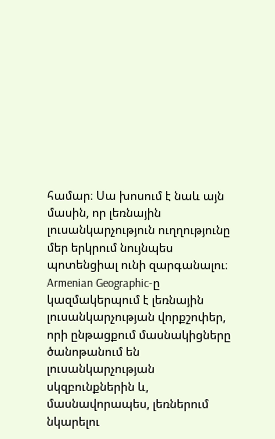համար։ Սա խոսում է նաև այն մասին, որ լեռնային լուսանկարչություն ուղղությունը մեր երկրում նույնպես պոտենցիալ ունի զարգանալու։ Armenian Geographic-ը կազմակերպում է լեռնային լուսանկարչության վորքշոփեր, որի ընթացքում մասնակիցները ծանոթանում են լուսանկարչության սկզբունքներին և, մասնավորապես, լեռներում նկարելու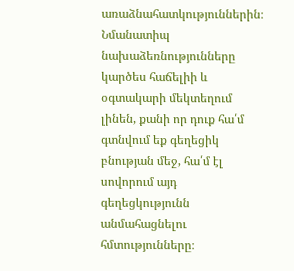առաձնահատկություններին։ Նմանատիպ նախաձեռնությունները կարծես հաճելիի և օգտակարի մեկտեղում լինեն, քանի որ դուք հա՛մ գտնվում եք գեղեցիկ բնության մեջ, հա՛մ էլ սովորում այդ գեղեցկությունն անմահացնելու հմտությունները։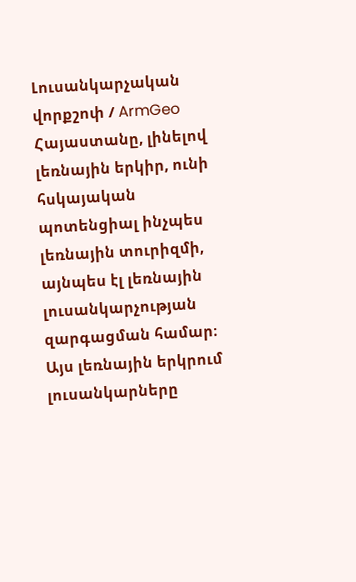Լուսանկարչական վորքշոփ / ArmGeo
Հայաստանը, լինելով լեռնային երկիր, ունի հսկայական պոտենցիալ ինչպես լեռնային տուրիզմի, այնպես էլ լեռնային լուսանկարչության զարգացման համար։ Այս լեռնային երկրում լուսանկարները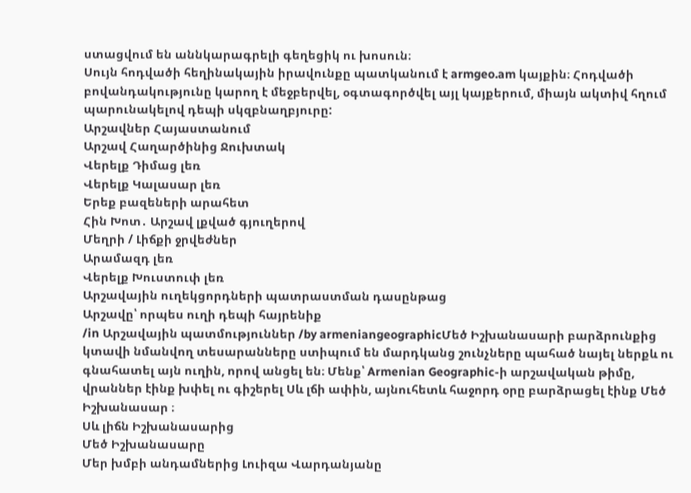ստացվում են աննկարագրելի գեղեցիկ ու խոսուն։
Սույն հոդվածի հեղինակային իրավունքը պատկանում է armgeo.am կայքին։ Հոդվածի բովանդակությունը կարող է մեջբերվել, օգտագործվել այլ կայքերում, միայն ակտիվ հղում պարունակելով դեպի սկզբնաղբյուրը:
Արշավներ Հայաստանում
Արշավ Հաղարծինից Ջուխտակ
Վերելք Դիմաց լեռ
Վերելք Կալասար լեռ
Երեք բազեների արահետ
Հին Խոտ․ Արշավ լքված գյուղերով
Մեղրի / Լիճքի ջրվեժներ
Արամազդ լեռ
Վերելք Խուստուփ լեռ
Արշավային ուղեկցորդների պատրաստման դասընթաց
Արշավը՝ որպես ուղի դեպի հայրենիք
/in Արշավային պատմություններ /by armeniangeographicՄեծ Իշխանասարի բարձրունքից կտավի նմանվող տեսարանները ստիպում են մարդկանց շունչները պահած նայել ներքև ու գնահատել այն ուղին, որով անցել են։ Մենք՝ Armenian Geographic-ի արշավական թիմը, վրաններ էինք խփել ու գիշերել Սև լճի ափին, այնուհետև հաջորդ օրը բարձրացել էինք Մեծ Իշխանասար ։
Սև լիճն Իշխանասարից
Մեծ Իշխանասարը
Մեր խմբի անդամներից Լուիզա Վարդանյանը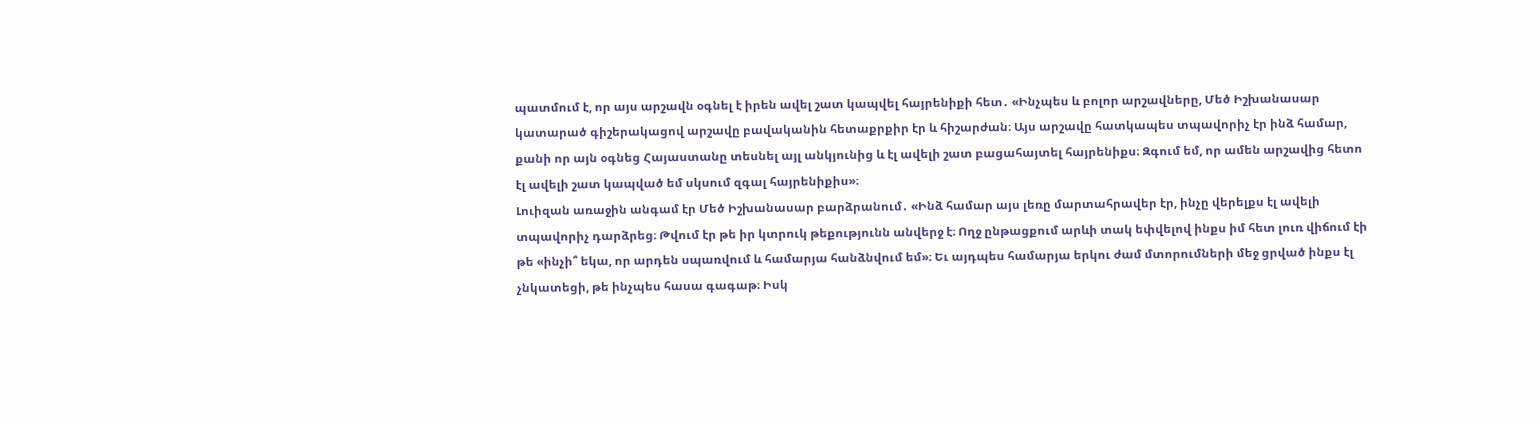պատմում է, որ այս արշավն օգնել է իրեն ավել շատ կապվել հայրենիքի հետ․ «Ինչպես և բոլոր արշավները, Մեծ Իշխանասար կատարած գիշերակացով արշավը բավականին հետաքրքիր էր և հիշարժան։ Այս արշավը հատկապես տպավորիչ էր ինձ համար, քանի որ այն օգնեց Հայաստանը տեսնել այլ անկյունից և էլ ավելի շատ բացահայտել հայրենիքս։ Զգում եմ, որ ամեն արշավից հետո էլ ավելի շատ կապված եմ սկսում զգալ հայրենիքիս»։
Լուիզան առաջին անգամ էր Մեծ Իշխանասար բարձրանում․ «Ինձ համար այս լեռը մարտահրավեր էր, ինչը վերելքս էլ ավելի տպավորիչ դարձրեց։ Թվում էր թե իր կտրուկ թեքությունն անվերջ է։ Ողջ ընթացքում արևի տակ եփվելով ինքս իմ հետ լուռ վիճում էի թե «ինչի՞ եկա, որ արդեն սպառվում և համարյա հանձնվում եմ»։ Եւ այդպես համարյա երկու ժամ մտորումների մեջ ցրված ինքս էլ չնկատեցի, թե ինչպես հասա գագաթ։ Իսկ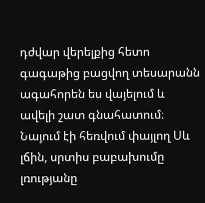դժվար վերելքից հետո գագաթից բացվող տեսարանն ագահորեն ես վայելում և ավելի շատ գնահատում։ Նայում էի հեռվում փայլող Սև լճին, սրտիս բաբախումը լռությանը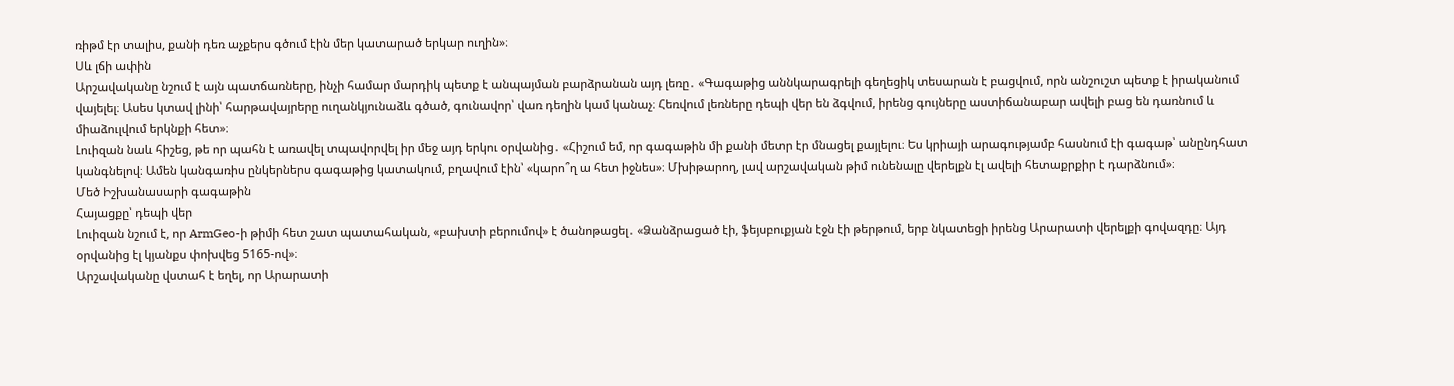ռիթմ էր տալիս, քանի դեռ աչքերս գծում էին մեր կատարած երկար ուղին»։
Սև լճի ափին
Արշավականը նշում է այն պատճառները, ինչի համար մարդիկ պետք է անպայման բարձրանան այդ լեռը․ «Գագաթից աննկարագրելի գեղեցիկ տեսարան է բացվում, որն անշուշտ պետք է իրականում վայելել։ Ասես կտավ լինի՝ հարթավայրերը ուղանկյունաձև գծած, գունավոր՝ վառ դեղին կամ կանաչ։ Հեռվում լեռները դեպի վեր են ձգվում, իրենց գույները աստիճանաբար ավելի բաց են դառնում և միաձուլվում երկնքի հետ»։
Լուիզան նաև հիշեց, թե որ պահն է առավել տպավորվել իր մեջ այդ երկու օրվանից․ «Հիշում եմ, որ գագաթին մի քանի մետր էր մնացել քայլելու։ Ես կրիայի արագությամբ հասնում էի գագաթ՝ անընդհատ կանգնելով։ Ամեն կանգառիս ընկերներս գագաթից կատակում, բղավում էին՝ «կարո՞ղ ա հետ իջնես»։ Մխիթարող, լավ արշավական թիմ ունենալը վերելքն էլ ավելի հետաքրքիր է դարձնում»։
Մեծ Իշխանասարի գագաթին
Հայացքը՝ դեպի վեր
Լուիզան նշում է, որ ArmGeo-ի թիմի հետ շատ պատահական, «բախտի բերումով» է ծանոթացել․ «Ձանձրացած էի, ֆեյսբուքյան էջն էի թերթում, երբ նկատեցի իրենց Արարատի վերելքի գովազդը։ Այդ օրվանից էլ կյանքս փոխվեց 5165-ով»։
Արշավականը վստահ է եղել, որ Արարատի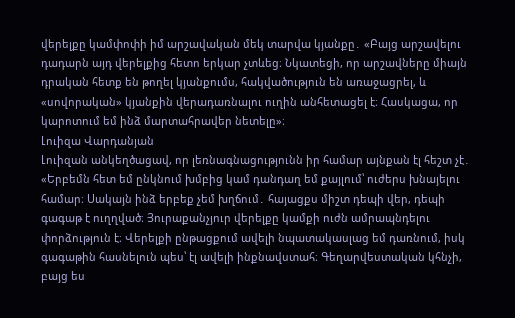վերելքը կամփոփի իմ արշավական մեկ տարվա կյանքը․ «Բայց արշավելու դադարն այդ վերելքից հետո երկար չտևեց։ Նկատեցի, որ արշավները միայն դրական հետք են թողել կյանքումս, հակվածություն են առաջացրել, և «սովորական» կյանքին վերադառնալու ուղին անհետացել է։ Հասկացա, որ կարոտում եմ ինձ մարտահրավեր նետելը»։
Լուիզա Վարդանյան
Լուիզան անկեղծացավ, որ լեռնագնացությունն իր համար այնքան էլ հեշտ չէ․ «Երբեմն հետ եմ ընկնում խմբից կամ դանդաղ եմ քայլում՝ ուժերս խնայելու համար։ Սակայն ինձ երբեք չեմ խղճում․ հայացքս միշտ դեպի վեր, դեպի գագաթ է ուղղված։ Յուրաքանչյուր վերելքը կամքի ուժն ամրապնդելու փորձություն է։ Վերելքի ընթացքում ավելի նպատակասլաց եմ դառնում, իսկ գագաթին հասնելուն պես՝ էլ ավելի ինքնավստահ։ Գեղարվեստական կհնչի, բայց ես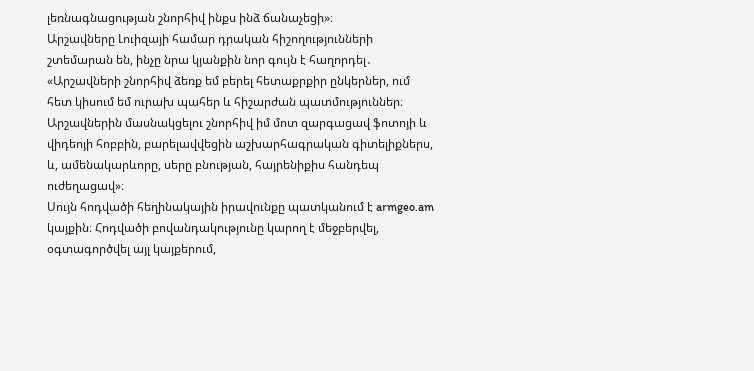լեռնագնացության շնորհիվ ինքս ինձ ճանաչեցի»։
Արշավները Լուիզայի համար դրական հիշողությունների շտեմարան են, ինչը նրա կյանքին նոր գույն է հաղորդել․ «Արշավների շնորհիվ ձեռք եմ բերել հետաքրքիր ընկերներ, ում հետ կիսում եմ ուրախ պահեր և հիշարժան պատմություններ։ Արշավներին մասնակցելու շնորհիվ իմ մոտ զարգացավ ֆոտոյի և վիդեոյի հոբբին, բարելավվեցին աշխարհագրական գիտելիքներս, և, ամենակարևորը, սերը բնության, հայրենիքիս հանդեպ ուժեղացավ»։
Սույն հոդվածի հեղինակային իրավունքը պատկանում է armgeo.am կայքին։ Հոդվածի բովանդակությունը կարող է մեջբերվել, օգտագործվել այլ կայքերում,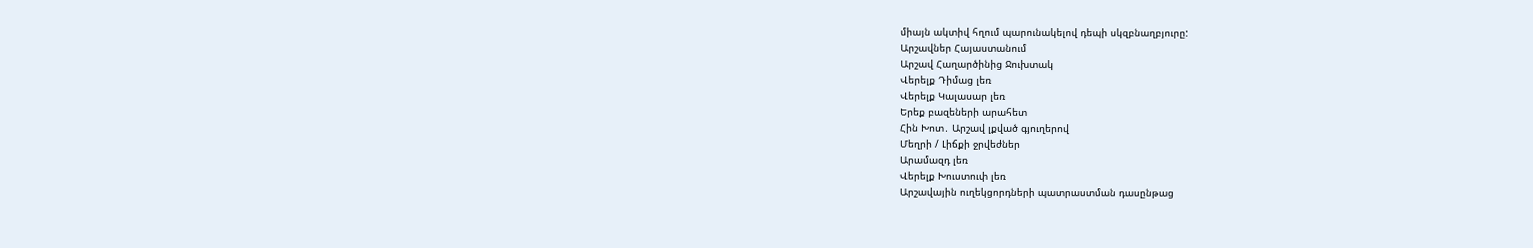միայն ակտիվ հղում պարունակելով դեպի սկզբնաղբյուրը:
Արշավներ Հայաստանում
Արշավ Հաղարծինից Ջուխտակ
Վերելք Դիմաց լեռ
Վերելք Կալասար լեռ
Երեք բազեների արահետ
Հին Խոտ․ Արշավ լքված գյուղերով
Մեղրի / Լիճքի ջրվեժներ
Արամազդ լեռ
Վերելք Խուստուփ լեռ
Արշավային ուղեկցորդների պատրաստման դասընթաց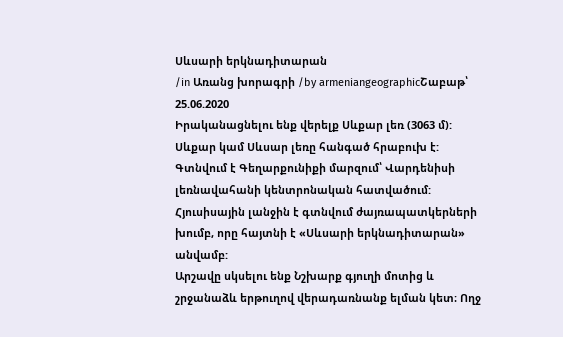Սևսարի երկնադիտարան
/in Առանց խորագրի /by armeniangeographicՇաբաթ՝ 25.06.2020
Իրականացնելու ենք վերելք Սևքար լեռ (3063 մ):
Սևքար կամ Սևսար լեռը հանգած հրաբուխ է: Գտնվում է Գեղարքունիքի մարզում՝ Վարդենիսի լեռնավահանի կենտրոնական հատվածում: Հյուսիսային լանջին է գտնվում ժայռապատկերների խումբ, որը հայտնի է «Սևսարի երկնադիտարան» անվամբ:
Արշավը սկսելու ենք Նշխարք գյուղի մոտից և շրջանաձև երթուղով վերադառնանք ելման կետ։ Ողջ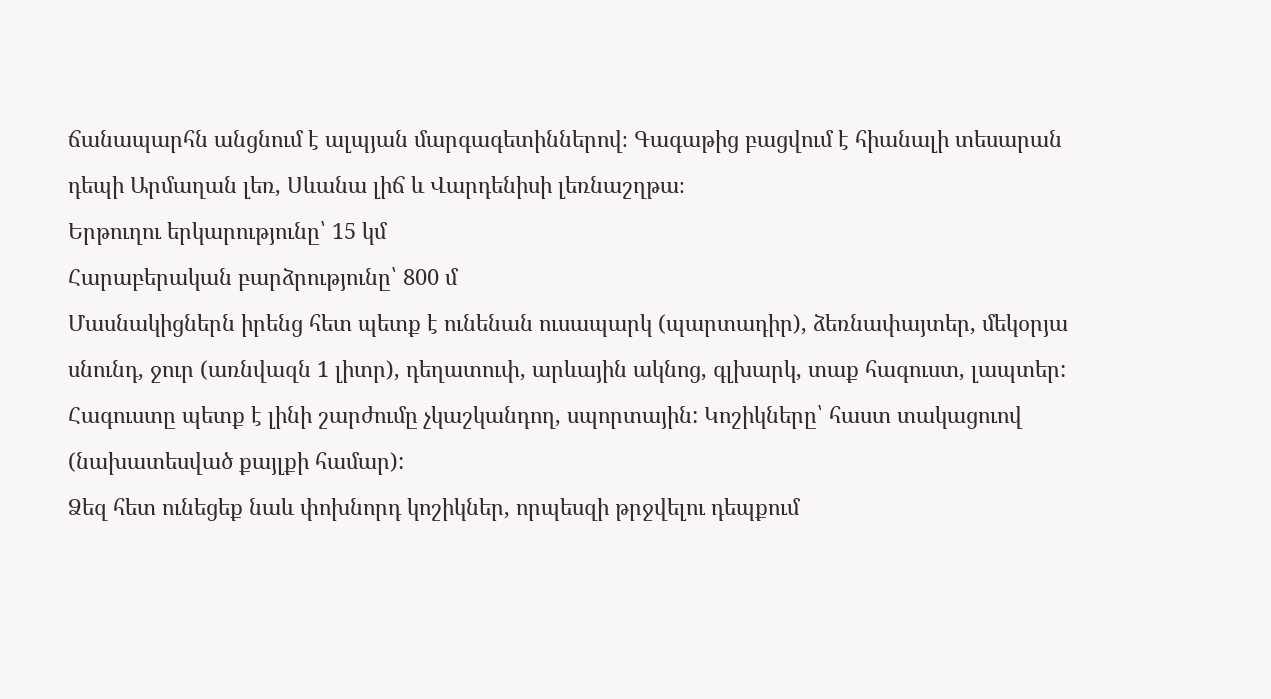ճանապարհն անցնում է ալպյան մարգագետիններով։ Գագաթից բացվում է հիանալի տեսարան դեպի Արմաղան լեռ, Սևանա լիճ և Վարդենիսի լեռնաշղթա։
Երթուղու երկարությունը՝ 15 կմ
Հարաբերական բարձրությունը՝ 800 մ
Մասնակիցներն իրենց հետ պետք է ունենան ուսապարկ (պարտադիր), ձեռնափայտեր, մեկօրյա սնունդ, ջուր (առնվազն 1 լիտր), դեղատուփ, արևային ակնոց, գլխարկ, տաք հագուստ, լապտեր: Հագուստը պետք է լինի շարժումը չկաշկանդող, սպորտային: Կոշիկները՝ հաստ տակացուով (նախատեսված քայլքի համար):
Ձեզ հետ ունեցեք նաև փոխնորդ կոշիկներ, որպեսզի թրջվելու դեպքում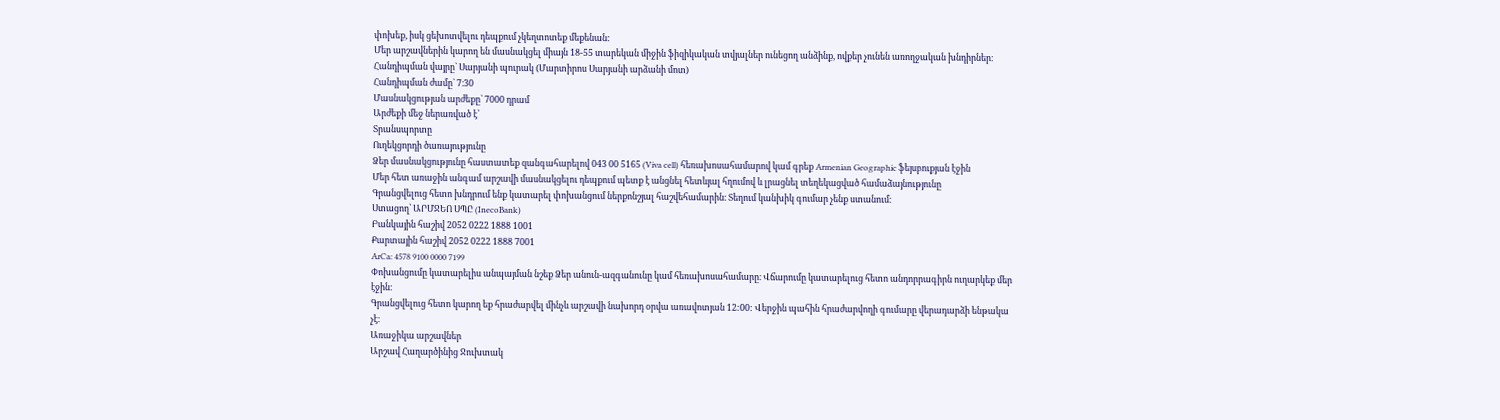փոխեք, իսկ ցեխոտվելու դեպքում չկեղտոտեք մեքենան:
Մեր արշավներին կարող են մասնակցել միայն 18-55 տարեկան միջին ֆիզիկական տվյալներ ունեցող անձինք, ովքեր չունեն առողջական խնդիրներ։
Հանդիպման վայրը` Սարյանի պուրակ (Մարտիրոս Սարյանի արձանի մոտ)
Հանդիպման ժամը` 7։30
Մասնակցության արժեքը` 7000 դրամ
Արժեքի մեջ ներառված է՝
Տրանսպորտը
Ուղեկցորդի ծառայությունը
Ձեր մասնակցությունը հաստատեք զանգահարելով 043 00 5165 (Viva cell) հեռախոսահամարով կամ գրեք Armenian Geographic ֆեյսբուքյան էջին
Մեր հետ առաջին անգամ արշավի մասնակցելու դեպքում պետք է անցնել հետևյալ հղումով և լրացնել տեղեկացված համաձայնությունը
Գրանցվելուց հետո խնդրում ենք կատարել փոխանցում ներքոնշյալ հաշվեհամարին։ Տեղում կանխիկ գումար չենք ստանում։
Ստացող՝ ԱՐՄՋԵՈ ՍՊԸ (InecoBank)
Բանկային հաշիվ 2052 0222 1888 1001
Քարտային հաշիվ 2052 0222 1888 7001
ArCa: 4578 9100 0000 7199
Փոխանցումը կատարելիս անպայման նշեք Ձեր անուն-ազգանունը կամ հեռախոսահամարը։ Վճարումը կատարելուց հետո անդորրագիրն ուղարկեք մեր էջին։
Գրանցվելուց հետո կարող եք հրաժարվել մինչև արշավի նախորդ օրվա առավոտյան 12:00: Վերջին պահին հրաժարվողի գումարը վերադարձի ենթակա չէ։
Առաջիկա արշավներ
Արշավ Հաղարծինից Ջուխտակ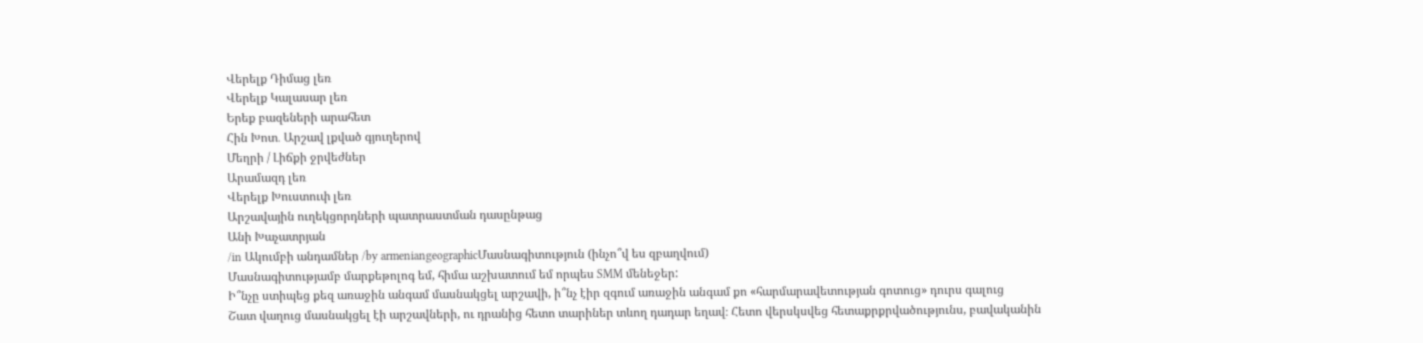Վերելք Դիմաց լեռ
Վերելք Կալասար լեռ
Երեք բազեների արահետ
Հին Խոտ․ Արշավ լքված գյուղերով
Մեղրի / Լիճքի ջրվեժներ
Արամազդ լեռ
Վերելք Խուստուփ լեռ
Արշավային ուղեկցորդների պատրաստման դասընթաց
Անի Խաչատրյան
/in Ակումբի անդամներ /by armeniangeographicՄասնագիտություն (ինչո՞վ ես զբաղվում)
Մասնագիտությամբ մարքեթոլոգ եմ, հիմա աշխատում եմ որպես SMM մենեջեր:
Ի՞նչը ստիպեց քեզ առաջին անգամ մասնակցել արշավի, ի՞նչ էիր զգում առաջին անգամ քո «հարմարավետության գոտուց» դուրս գալուց
Շատ վաղուց մասնակցել էի արշավների, ու դրանից հետո տարիներ տևող դադար եղավ։ Հետո վերսկսվեց հետաքրքրվածությունս, բավականին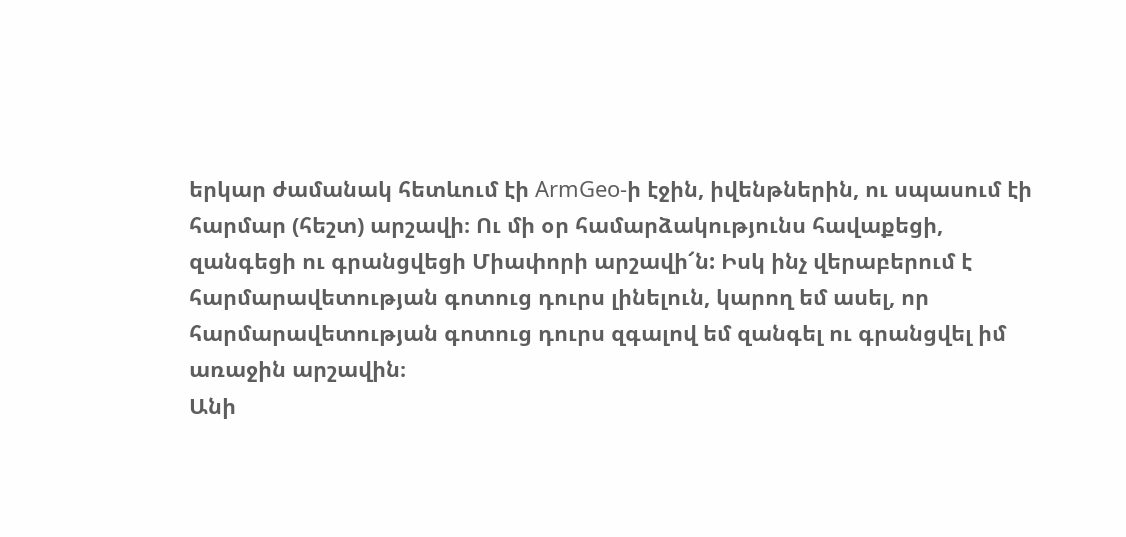երկար ժամանակ հետևում էի ArmGeo-ի էջին, իվենթներին, ու սպասում էի հարմար (հեշտ) արշավի։ Ու մի օր համարձակությունս հավաքեցի, զանգեցի ու գրանցվեցի Միափորի արշավի՜ն: Իսկ ինչ վերաբերում է հարմարավետության գոտուց դուրս լինելուն, կարող եմ ասել, որ հարմարավետության գոտուց դուրս զգալով եմ զանգել ու գրանցվել իմ առաջին արշավին։
Անի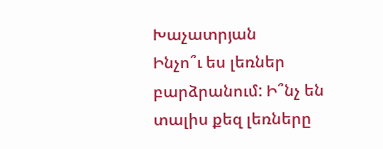Խաչատրյան
Ինչո՞ւ ես լեռներ բարձրանում: Ի՞նչ են տալիս քեզ լեռները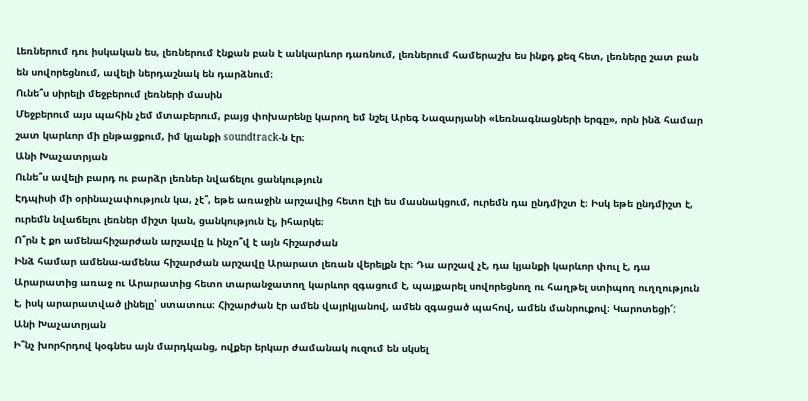Լեռներում դու իսկական ես, լեռներում էնքան բան է անկարևոր դառնում, լեռներում համերաշխ ես ինքդ քեզ հետ, լեռները շատ բան են սովորեցնում, ավելի ներդաշնակ են դարձնում։
Ունե՞ս սիրելի մեջբերում լեռների մասին
Մեջբերում այս պահին չեմ մտաբերում, բայց փոխարենը կարող եմ նշել Արեգ Նազարյանի «Լեռնագնացների երգը», որն ինձ համար շատ կարևոր մի ընթացքում, իմ կյանքի soundtrack-ն էր։
Անի Խաչատրյան
Ունե՞ս ավելի բարդ ու բարձր լեռներ նվաճելու ցանկություն
Էդպիսի մի օրինաչափություն կա, չէ՞, եթե առաջին արշավից հետո էլի ես մասնակցում, ուրեմն դա ընդմիշտ է։ Իսկ եթե ընդմիշտ է, ուրեմն նվաճելու լեռներ միշտ կան, ցանկություն էլ, իհարկե։
Ո՞րն է քո ամենահիշարժան արշավը և ինչո՞վ է այն հիշարժան
Ինձ համար ամենա-ամենա հիշարժան արշավը Արարատ լեռան վերելքն էր։ Դա արշավ չէ, դա կյանքի կարևոր փուլ է, դա Արարատից առաջ ու Արարատից հետո տարանջատող կարևոր զգացում է, պայքարել սովորեցնող ու հաղթել ստիպող ուղղություն է, իսկ արարատված լինելը՝ ստատուս։ Հիշարժան էր ամեն վայրկյանով, ամեն զգացած պահով, ամեն մանրուքով։ Կարոտեցի՜:
Անի Խաչատրյան
Ի՞նչ խորհրդով կօգնես այն մարդկանց, ովքեր երկար ժամանակ ուզում են սկսել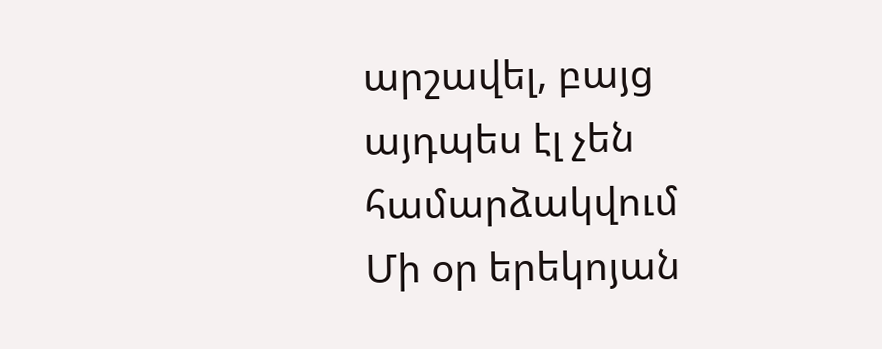արշավել, բայց այդպես էլ չեն համարձակվում
Մի օր երեկոյան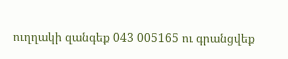ուղղակի զանգեք 043 005165 ու գրանցվեք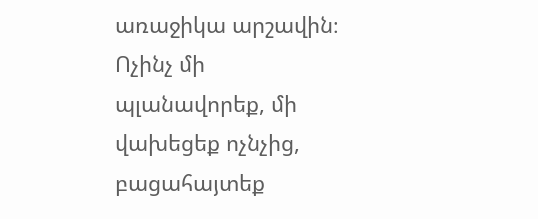առաջիկա արշավին։ Ոչինչ մի պլանավորեք, մի վախեցեք ոչնչից, բացահայտեք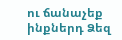ու ճանաչեք ինքներդ Ձեզ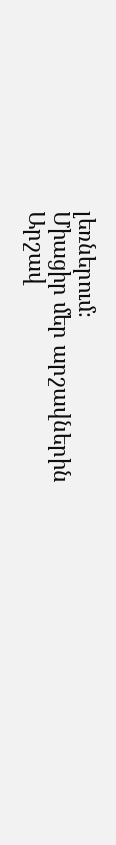լեռներում։
Միացիր մեր արշավներին
Արշավ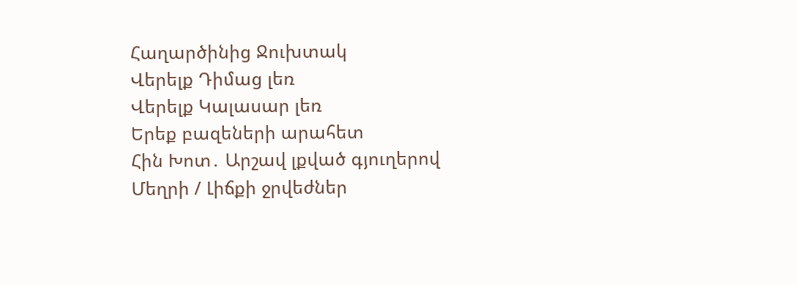Հաղարծինից Ջուխտակ
Վերելք Դիմաց լեռ
Վերելք Կալասար լեռ
Երեք բազեների արահետ
Հին Խոտ․ Արշավ լքված գյուղերով
Մեղրի / Լիճքի ջրվեժներ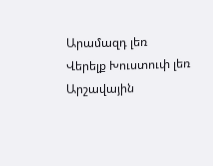Արամազդ լեռ
Վերելք Խուստուփ լեռ
Արշավային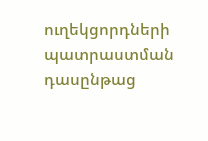ուղեկցորդների պատրաստման դասընթաց